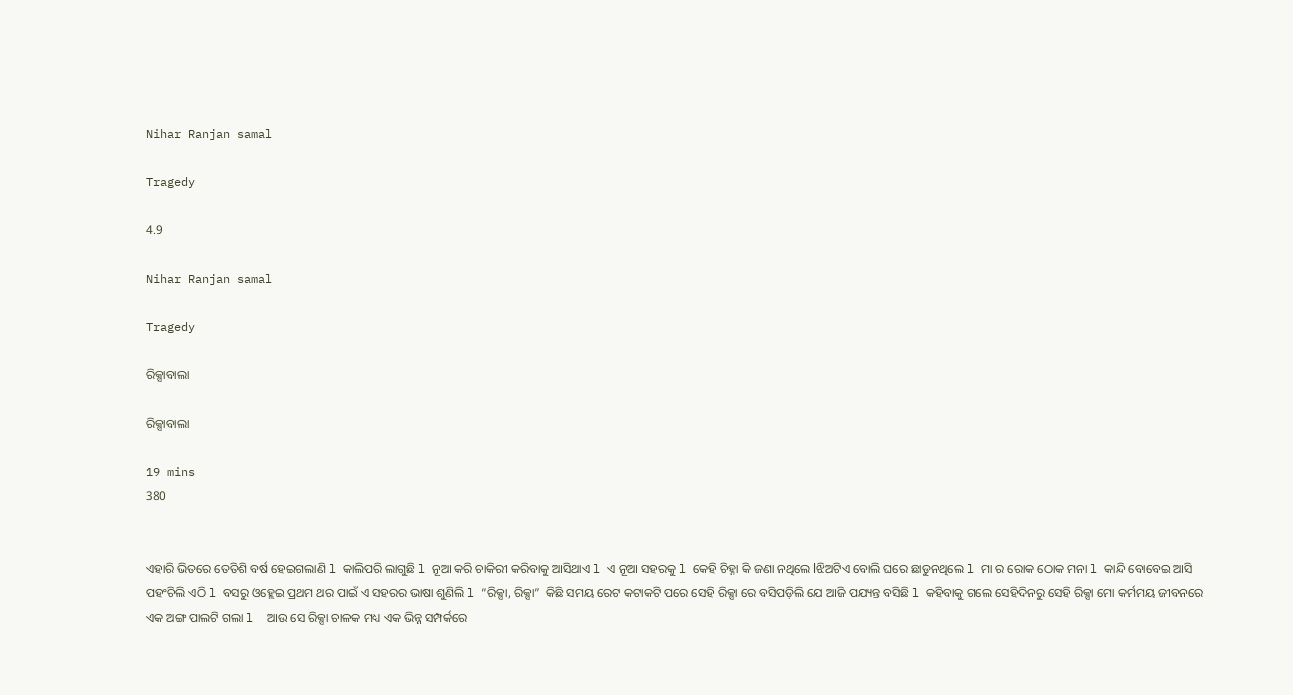Nihar Ranjan samal

Tragedy

4.9

Nihar Ranjan samal

Tragedy

ରିକ୍ସାବାଲା

ରିକ୍ସାବାଲା

19 mins
380


ଏହାରି ଭିତରେ ତେତିଶି ବର୍ଷ ହେଇଗଲାଣି l କାଲିପରି ଲାଗୁଛି l ନୂଆ କରି ଚାକିରୀ କରିବାକୁ ଆସିଥାଏ l ଏ ନୂଆ ସହରକୁ l କେହି ଚିହ୍ନା କି ଜଣା ନଥିଲେ lଝିଅଟିଏ ବୋଲି ଘରେ ଛାଡୁନଥିଲେ l ମା ର ରୋକ ଠୋକ ମନା l କାନ୍ଦି ବୋବେଇ ଆସି ପହଂଚିଲି ଏଠି l ବସରୁ ଓହ୍ଲେଇ ପ୍ରଥମ ଥର ପାଇଁ ଏ ସହରର ଭାଷା ଶୁଣିଲି l “ରିକ୍ସା, ରିକ୍ସା”  କିଛି ସମୟ ରେଟ କଟାକଟି ପରେ ସେହି ରିକ୍ସା ରେ ବସିପଡ଼ିଲି ଯେ ଆଜି ପଯ୍ୟନ୍ତ ବସିଛି l କହିବାକୁ ଗଲେ ସେହିଦିନରୁ ସେହି ରିକ୍ସା ମୋ କର୍ମମୟ ଜୀବନରେ ଏକ ଅଙ୍ଗ ପାଲଟି ଗଲା l  ଆଉ ସେ ରିକ୍ସା ଚାଳକ ମଧ୍ୟ ଏକ ଭିନ୍ନ ସମ୍ପର୍କରେ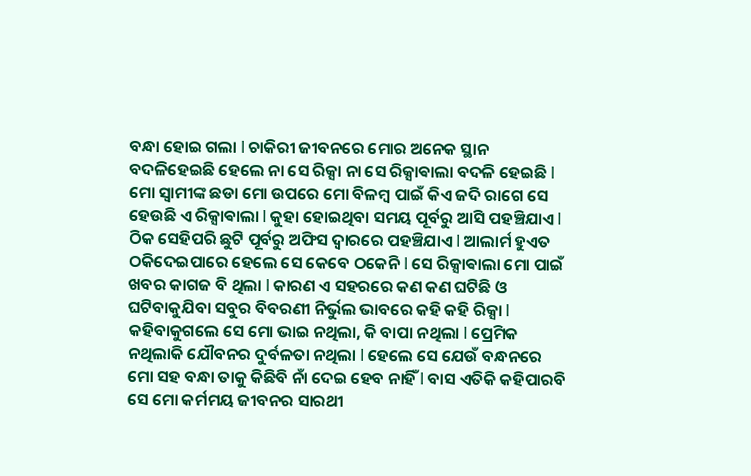ବନ୍ଧା ହୋଇ ଗଲା l ଚାକିରୀ ଜୀବନରେ ମୋର ଅନେକ ସ୍ଥାନ ବଦଳିହେଇଛି ହେଲେ ନା ସେ ରିକ୍ସା ନା ସେ ରିକ୍ସାଵାଲା ବଦଳି ହେଇଛି l ମୋ ସ୍ୱାମୀଙ୍କ ଛଡା ମୋ ଉପରେ ମୋ ବିଳମ୍ବ ପାଇଁ କିଏ ଜଦି ରାଗେ ସେ ହେଉଛି ଏ ରିକ୍ସାଵାଲା l କୁହା ହୋଇଥିବା ସମୟ ପୂର୍ବରୁ ଆସି ପହଞ୍ଚିଯାଏ l ଠିକ ସେହିପରି ଛୁଟି ପୂର୍ବରୁ ଅଫିସ ଦ୍ଵାରରେ ପହଞ୍ଚିଯାଏ l ଆଲାର୍ମ ହୁଏତ ଠକିଦେଇପାରେ ହେଲେ ସେ କେବେ ଠକେନି l ସେ ରିକ୍ସାଵାଲା ମୋ ପାଇଁ ଖବର କାଗଜ ବି ଥିଲା l କାରଣ ଏ ସହରରେ କଣ କଣ ଘଟିଛି ଓ ଘଟିବାକୁଯିବା ସବୁର ବିବରଣୀ ନିର୍ଭୁଲ ଭାବରେ କହି କହି ରିକ୍ସା l କହିବାକୁଗଲେ ସେ ମୋ ଭାଇ ନଥିଲା, କି ବାପା ନଥିଲା l ପ୍ରେମିକ ନଥିଲାକି ଯୌବନର ଦୁର୍ବଳତା ନଥିଲା l ହେଲେ ସେ ଯେଉଁ ବନ୍ଧନରେ ମୋ ସହ ବନ୍ଧା ତାକୁ କିଛିବି ନାଁ ଦେଇ ହେବ ନାହିଁ l ବାସ ଏତିକି କହିପାରବି ସେ ମୋ କର୍ମମୟ ଜୀବନର ସାରଥୀ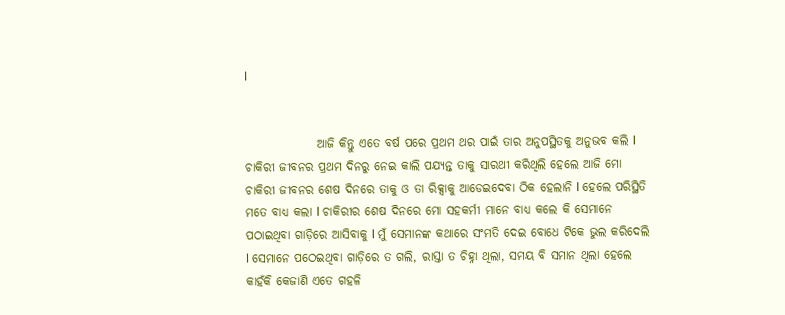l


               ଆଜି କିନ୍ତୁ ଏତେ ବର୍ଷ ପରେ ପ୍ରଥମ ଥର ପାଇଁ ତାର ଅନୁପସ୍ଥିତକୁ ଅନୁଭବ କଲି l ଚାକିରୀ ଜୀବନର ପ୍ରଥମ ଦିନରୁ ନେଇ କାଲି ପଯ୍ୟନ୍ତ ତାକୁ ସାରଥୀ କରିଥିଲି ହେଲେ ଆଜି ମୋ ଚାକିରୀ ଜୀବନର ଶେଷ ଦିନରେ ତାକୁ ଓ ତା ରିକ୍ସାକୁ ଆଡେଇଦେବା ଠିକ ହେଲାନି l ହେଲେ ପରିସ୍ଥିତି ମତେ ବାଧ୍ୟ କଲା l ଚାକିରୀର ଶେଷ ଦିନରେ ମୋ ସହକର୍ମୀ ମାନେ ବାଧ୍ୟ କଲେ କି ସେମାନେ ପଠାଇଥିବା ଗାଡ଼ିରେ ଆସିବାକୁ l ମୁଁ ସେମାନଙ୍କ କଥାରେ ସଂମତି ଦେଇ ବୋଧେ ଟିକେ ଭୁଲ କରିଦେଲି l ସେମାନେ ପଠେଇଥିବା ଗାଡ଼ିରେ ତ ଗଲି, ରାସ୍ତା ତ ଚିହ୍ନା ଥିଲା, ସମୟ ବି ସମାନ ଥିଲା ହେଲେ କାହଁକି କେଜାଣି ଏତେ ଗହଳି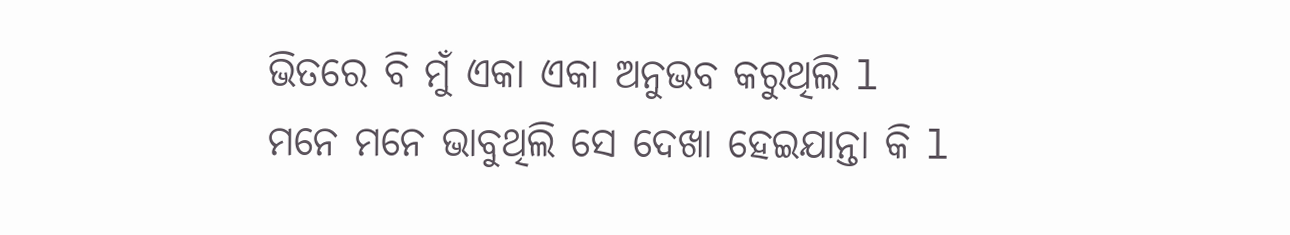ଭିତରେ ବି ମୁଁ ଏକା ଏକା ଅନୁଭବ କରୁଥିଲି l ମନେ ମନେ ଭାବୁଥିଲି ସେ ଦେଖା ହେଇଯାନ୍ତା କି l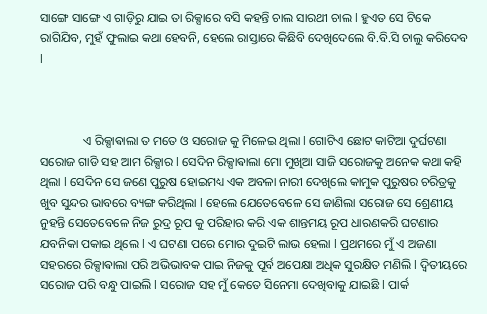ସାଙ୍ଗେ ସାଙ୍ଗେ ଏ ଗାଡ଼ିରୁ ଯାଇ ତା ରିକ୍ସାରେ ବସି କହନ୍ତି ଚାଲ ସାରଥୀ ଚାଲ l ହୁଏତ ସେ ଟିକେ ରାଗିଯିବ, ମୁହଁ ଫୁଲାଇ କଥା ହେବନି, ହେଲେ ରାସ୍ତାରେ କିଛିବି ଦେଖିଦେଲେ ବି.ବି.ସି ଚାଲୁ କରିଦେବ l



              ଏ ରିକ୍ସାଵାଲା ତ ମତେ ଓ ସରୋଜ କୁ ମିଳେଇ ଥିଲା l ଗୋଟିଏ ଛୋଟ କାଟିଆ ଦୁର୍ଘଟଣା ସରୋଜ ଗାଡି ସହ ଆମ ରିକ୍ସାର l ସେଦିନ ରିକ୍ସାଵାଲା ମୋ ମୁଖିଆ ସାଜି ସରୋଜକୁ ଅନେକ କଥା କହି ଥିଲା l ସେଦିନ ସେ ଜଣେ ପୁରୁଷ ହୋଇମଧ୍ୟ ଏକ ଅବଳା ନାରୀ ଦେଖିଲେ କାମୁକ ପୁରୁଷର ଚରିତ୍ରକୁ ଖୁବ ସୁନ୍ଦର ଭାବରେ ବ୍ୟଙ୍ଗ କରିଥିଲା l ହେଲେ ଯେତେବେଳେ ସେ ଜାଣିଲା ସରୋଜ ସେ ଶ୍ରେଣୀୟ ନୁହନ୍ତି ସେତେବେଳେ ନିଜ ରୁଦ୍ର ରୂପ କୁ ପରିହାର କରି ଏକ ଶାନ୍ତମୟ ରୂପ ଧାରଣକରି ଘଟଣାର ଯବନିକା ପକାଇ ଥିଲେ l ଏ ଘଟଣା ପରେ ମୋର ଦୁଇଟି ଲାଭ ହେଲା l ପ୍ରଥମରେ ମୁଁ ଏ ଅଜଣା ସହରରେ ରିକ୍ସାଵାଲା ପରି ଅଭିଭାବକ ପାଇ ନିଜକୁ ପୂର୍ବ ଅପେକ୍ଷା ଅଧିକ ସୁରକ୍ଷିତ ମଣିଲି l ଦ୍ଵିତୀୟରେ ସରୋଜ ପରି ବନ୍ଧୁ ପାଇଲି l ସରୋଜ ସହ ମୁଁ କେତେ ସିନେମା ଦେଖିବାକୁ ଯାଇଛି l ପାର୍କ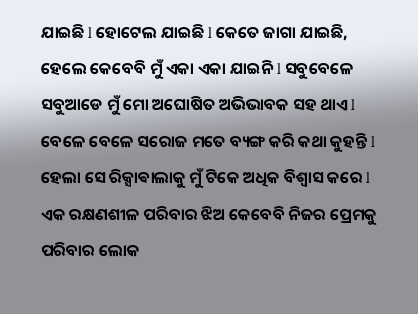ଯାଇଛି l ହୋଟେଲ ଯାଇଛି l କେତେ ଜାଗା ଯାଇଛି, ହେଲେ କେବେବି ମୁଁ ଏକା ଏକା ଯାଇନି l ସବୁବେଳେ ସବୁଆଡେ ମୁଁ ମୋ ଅଘୋଷିତ ଅଭିଭାବକ ସହ ଥାଏ l ବେଳେ ବେଳେ ସରୋଜ ମତେ ବ୍ୟଙ୍ଗ କରି କଥା କୁହନ୍ତି l ହେଲା ସେ ରିକ୍ସାଵାଲାକୁ ମୁଁ ଟିକେ ଅଧିକ ବିଶ୍ୱାସ କରେ l ଏକ ରକ୍ଷଣଶୀଳ ପରିବାର ଝିଅ କେବେବି ନିଜର ପ୍ରେମକୁ ପରିବାର ଲୋକ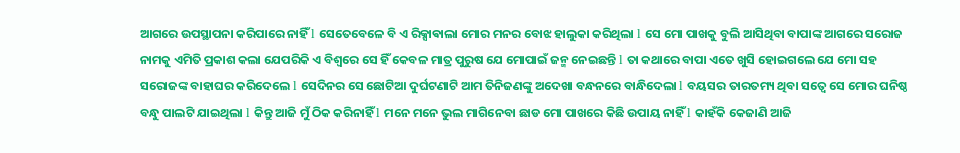ଆଗରେ ଉପସ୍ଥାପନା କରିପାରେ ନାହିଁ l ସେତେବେଳେ ବି ଏ ରିକ୍ସାଵାଲା ମୋର ମନର ବୋଝ ହାଲୁକା କରିଥିଲା l ସେ ମୋ ପାଖକୁ ବୁଲି ଆସିଥିବା ବାପାଙ୍କ ଆଗରେ ସରୋଜ ନାମକୁ ଏମିତି ପ୍ରକାଶ କଲା ଯେପରିକି ଏ ବିଶ୍ୱରେ ସେ ହିଁ କେବଳ ମାତ୍ର ପୁରୁଷ ଯେ ମୋପାଇଁ ଜନ୍ମ ନେଇଛନ୍ତି l ତା କଥାରେ ବାପା ଏତେ ଖୁସି ହୋଇଗଲେ ଯେ ମୋ ସହ ସରୋଜଙ୍କ ବାହାଘର କରିଦେଲେ l ସେଦିନର ସେ ଛୋଟିଆ ଦୁର୍ଘଟଣାଟି ଆମ ତିନିଜଣଙ୍କୁ ଅଦେଖା ବନ୍ଧନରେ ବାନ୍ଧିଦେଲା l ବୟସର ତାରତମ୍ୟ ଥିବା ସତ୍ୱେ ସେ ମୋର ଘନିଷ୍ଠ ବନ୍ଧୁ ପାଲଟି ଯାଇଥିଲା l କିନ୍ତୁ ଆଜି ମୁଁ ଠିକ କରିନାହିଁ l ମନେ ମନେ ଭୁଲ ମାଗିନେବା ଛାଡ ମୋ ପାଖରେ କିଛି ଉପାୟ ନାହିଁ l କାହଁକି କେଜାଣି ଆଜି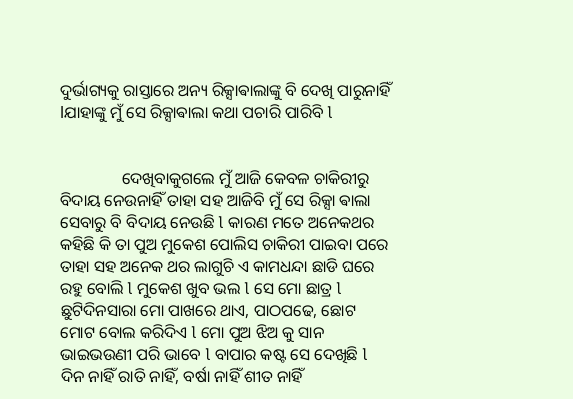ଦୁର୍ଭାଗ୍ୟକୁ ରାସ୍ତାରେ ଅନ୍ୟ ରିକ୍ସାଵାଲାଙ୍କୁ ବି ଦେଖି ପାରୁନାହିଁ lଯାହାଙ୍କୁ ମୁଁ ସେ ରିକ୍ସାଵାଲା କଥା ପଚାରି ପାରିବି l


               ଦେଖିବାକୁଗଲେ ମୁଁ ଆଜି କେବଳ ଚାକିରୀରୁ ବିଦାୟ ନେଉନାହିଁ ତାହା ସହ ଆଜିବି ମୁଁ ସେ ରିକ୍ସା ଵାଲା ସେବାରୁ ବି ବିଦାୟ ନେଉଛି l କାରଣ ମତେ ଅନେକଥର କହିଛି କି ତା ପୁଅ ମୁକେଶ ପୋଲିସ ଚାକିରୀ ପାଇବା ପରେ ତାହା ସହ ଅନେକ ଥର ଲାଗୁଚି ଏ କାମଧନ୍ଦା ଛାଡି ଘରେ ରହୁ ବୋଲି l ମୁକେଶ ଖୁବ ଭଲ l ସେ ମୋ ଛାତ୍ର l ଛୁଟିଦିନସାରା ମୋ ପାଖରେ ଥାଏ, ପାଠପଢେ, ଛୋଟ ମୋଟ ବୋଲ କରିଦିଏ l ମୋ ପୁଅ ଝିଅ କୁ ସାନ ଭାଇଭଉଣୀ ପରି ଭାବେ l ବାପାର କଷ୍ଟ ସେ ଦେଖିଛି l ଦିନ ନାହିଁ ରାତି ନାହିଁ, ବର୍ଷା ନାହିଁ ଶୀତ ନାହିଁ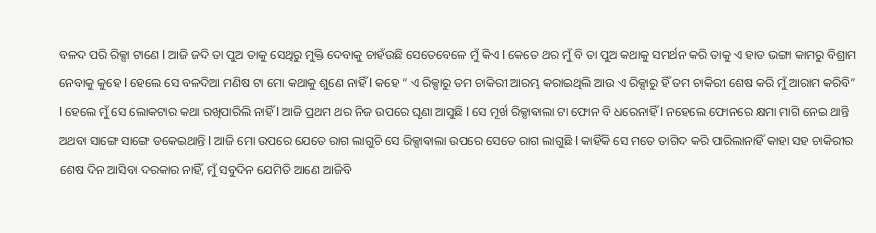ବଳଦ ପରି ରିକ୍ସା ଟାଣେ l ଆଜି ଜଦି ତା ପୁଅ ତାକୁ ସେଥିରୁ ମୁକ୍ତି ଦେବାକୁ ଚାହଁଉଛି ସେତେବେଳେ ମୁଁ କିଏ l କେତେ ଥର ମୁଁ ବି ତା ପୁଅ କଥାକୁ ସମର୍ଥନ କରି ତାକୁ ଏ ହାଡ ଭଙ୍ଗା କାମରୁ ବିଶ୍ରାମ ନେବାକୁ କୁହେ l ହେଲେ ସେ ବଳଦିଆ ମଣିଷ ଟା ମୋ କଥାକୁ ଶୁଣେ ନାହିଁ l କହେ “ ଏ ରିକ୍ସାରୁ ତମ ଚାକିରୀ ଆରମ୍ଭ କରାଇଥିଲି ଆଉ ଏ ରିକ୍ସାରୁ ହିଁ ତମ ଚାକିରୀ ଶେଷ କରି ମୁଁ ଆରାମ କରିବି” l ହେଲେ ମୁଁ ସେ ଲୋକଟାର କଥା ରଖିପାରିଲି ନାହିଁ l ଆଜି ପ୍ରଥମ ଥର ନିଜ ଉପରେ ଘୃଣା ଆସୁଛି l ସେ ମୂର୍ଖ ରିକ୍ସାଵାଲା ଟା ଫୋନ ବି ଧରେନାହିଁ l ନହେଲେ ଫୋନରେ କ୍ଷମା ମାଗି ନେଇ ଥାନ୍ତି ଅଥବା ସାଙ୍ଗେ ସାଙ୍ଗେ ଡକେଇଥାନ୍ତି l ଆଜି ମୋ ଉପରେ ଯେତେ ରାଗ ଲାଗୁଚି ସେ ରିକ୍ସାଵାଲା ଉପରେ ସେତେ ରାଗ ଲାଗୁଛି l କାହିଁକି ସେ ମତେ ତାଗିଦ କରି ପାରିଲାନାହିଁ କାହା ସହ ଚାକିରୀର ଶେଷ ଦିନ ଆସିବା ଦରକାର ନାହିଁ, ମୁଁ ସବୁଦିନ ଯେମିତି ଆଣେ ଆଜିବି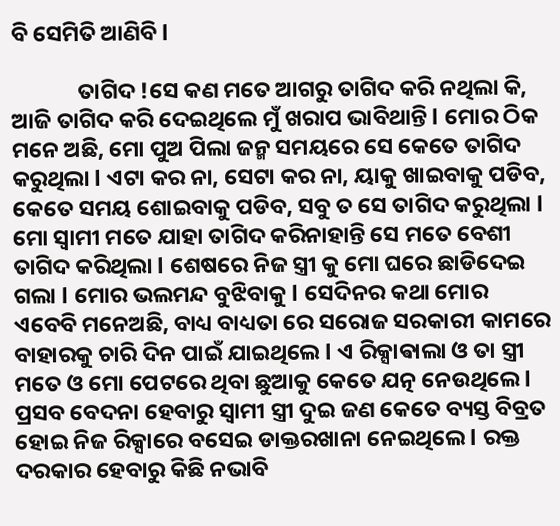ବି ସେମିତି ଆଣିବି l

             ତାଗିଦ !ସେ କଣ ମତେ ଆଗରୁ ତାଗିଦ କରି ନଥିଲା କି, ଆଜି ତାଗିଦ କରି ଦେଇଥିଲେ ମୁଁ ଖରାପ ଭାବିଥାନ୍ତି l ମୋର ଠିକ ମନେ ଅଛି, ମୋ ପୁଅ ପିଲା ଜନ୍ମ ସମୟରେ ସେ କେତେ ତାଗିଦ କରୁଥିଲା l ଏଟା କର ନା, ସେଟା କର ନା, ୟାକୁ ଖାଇବାକୁ ପଡିବ, କେତେ ସମୟ ଶୋଇବାକୁ ପଡିବ, ସବୁ ତ ସେ ତାଗିଦ କରୁଥିଲା l ମୋ ସ୍ୱାମୀ ମତେ ଯାହା ତାଗିଦ କରିନାହାନ୍ତି ସେ ମତେ ବେଶୀ ତାଗିଦ କରିଥିଲା l ଶେଷରେ ନିଜ ସ୍ତ୍ରୀ କୁ ମୋ ଘରେ ଛାଡିଦେଇ ଗଲା l ମୋର ଭଲମନ୍ଦ ବୁଝିବାକୁ l ସେଦିନର କଥା ମୋର ଏବେବି ମନେଅଛି, ବାଧ୍ୟ ବାଧ୍ୟତା ରେ ସରୋଜ ସରକାରୀ କାମରେ ବାହାରକୁ ଚାରି ଦିନ ପାଇଁ ଯାଇଥିଲେ l ଏ ରିକ୍ସାଵାଲା ଓ ତା ସ୍ତ୍ରୀ ମତେ ଓ ମୋ ପେଟରେ ଥିବା ଛୁଆକୁ କେତେ ଯତ୍ନ ନେଉଥିଲେ l ପ୍ରସବ ବେଦନା ହେବାରୁ ସ୍ୱାମୀ ସ୍ତ୍ରୀ ଦୁଇ ଜଣ କେତେ ବ୍ୟସ୍ତ ବିବ୍ରତ ହୋଇ ନିଜ ରିକ୍ସାରେ ବସେଇ ଡାକ୍ତରଖାନା ନେଇଥିଲେ l ରକ୍ତ ଦରକାର ହେବାରୁ କିଛି ନଭାବି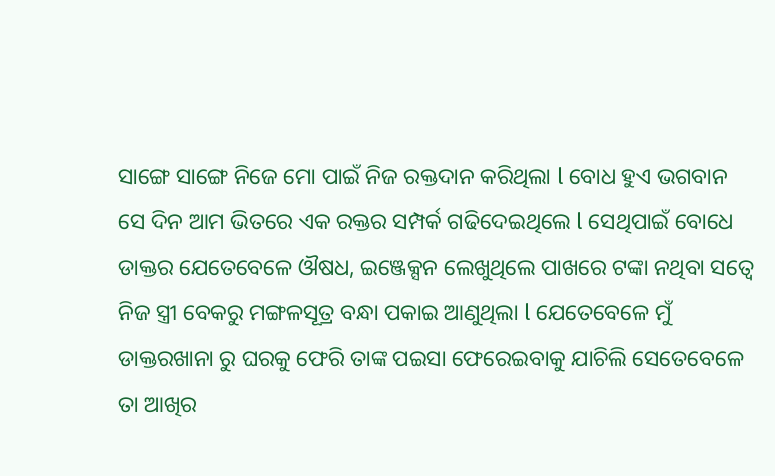ସାଙ୍ଗେ ସାଙ୍ଗେ ନିଜେ ମୋ ପାଇଁ ନିଜ ରକ୍ତଦାନ କରିଥିଲା l ବୋଧ ହୁଏ ଭଗବାନ ସେ ଦିନ ଆମ ଭିତରେ ଏକ ରକ୍ତର ସମ୍ପର୍କ ଗଢିଦେଇଥିଲେ l ସେଥିପାଇଁ ବୋଧେ ଡାକ୍ତର ଯେତେବେଳେ ଔଷଧ, ଇଞ୍ଜେକ୍ସନ ଲେଖୁଥିଲେ ପାଖରେ ଟଙ୍କା ନଥିବା ସତ୍ୱେ ନିଜ ସ୍ତ୍ରୀ ବେକରୁ ମଙ୍ଗଳସୂତ୍ର ବନ୍ଧା ପକାଇ ଆଣୁଥିଲା l ଯେତେବେଳେ ମୁଁ ଡାକ୍ତରଖାନା ରୁ ଘରକୁ ଫେରି ତାଙ୍କ ପଇସା ଫେରେଇବାକୁ ଯାଚିଲି ସେତେବେଳେ ତା ଆଖିର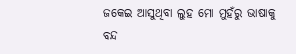ଜକେଇ ଆସୁଥିବା ଲୁହ ମୋ ମୁହଁରୁ ଭାଷାକୁ ବନ୍ଦ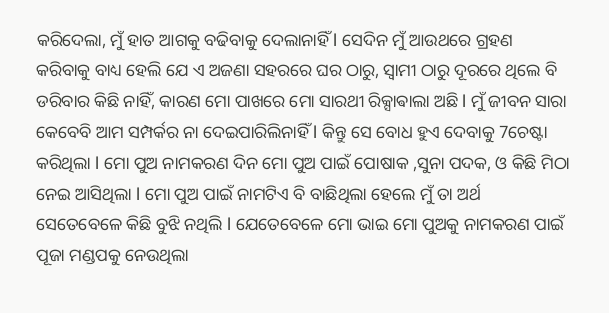କରିଦେଲା, ମୁଁ ହାତ ଆଗକୁ ବଢିବାକୁ ଦେଲାନାହିଁ l ସେଦିନ ମୁଁ ଆଉଥରେ ଗ୍ରହଣ କରିବାକୁ ବାଧ୍ୟ ହେଲି ଯେ ଏ ଅଜଣା ସହରରେ ଘର ଠାରୁ, ସ୍ୱାମୀ ଠାରୁ ଦୂରରେ ଥିଲେ ବି ଡରିବାର କିଛି ନାହିଁ, କାରଣ ମୋ ପାଖରେ ମୋ ସାରଥୀ ରିକ୍ସାଵାଲା ଅଛି l ମୁଁ ଜୀବନ ସାରା କେବେବି ଆମ ସମ୍ପର୍କର ନା ଦେଇପାରିଲିନାହିଁ l କିନ୍ତୁ ସେ ବୋଧ ହୁଏ ଦେବାକୁ 7ଚେଷ୍ଟା କରିଥିଲା l ମୋ ପୁଅ ନାମକରଣ ଦିନ ମୋ ପୁଅ ପାଇଁ ପୋଷାକ ,ସୁନା ପଦକ, ଓ କିଛି ମିଠା ନେଇ ଆସିଥିଲା l ମୋ ପୁଅ ପାଇଁ ନାମଟିଏ ବି ବାଛିଥିଲା ହେଲେ ମୁଁ ତା ଅର୍ଥ ସେତେବେଳେ କିଛି ବୁଝି ନଥିଲି l ଯେତେବେଳେ ମୋ ଭାଇ ମୋ ପୁଅକୁ ନାମକରଣ ପାଇଁ ପୂଜା ମଣ୍ଡପକୁ ନେଉଥିଲା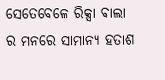ସେତେବେଳେ ରିକ୍ସା ଵାଲା ର ମନରେ ସାମାନ୍ୟ ହତାଶ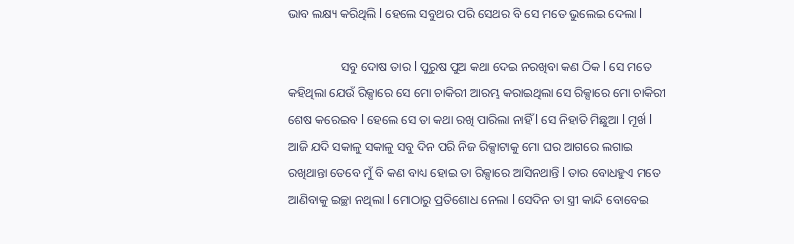ଭାବ ଲକ୍ଷ୍ୟ କରିଥିଲି l ହେଲେ ସବୁଥର ପରି ସେଥର ବି ସେ ମତେ ଭୁଲେଇ ଦେଲା l

                 ସବୁ ଦୋଷ ତାର l ପୁରୁଷ ପୁଅ କଥା ଦେଇ ନରଖିବା କଣ ଠିକ l ସେ ମତେ କହିଥିଲା ଯେଉଁ ରିକ୍ସାରେ ସେ ମୋ ଚାକିରୀ ଆରମ୍ଭ କରାଇଥିଲା ସେ ରିକ୍ସାରେ ମୋ ଚାକିରୀ ଶେଷ କରେଇବ l ହେଲେ ସେ ତା କଥା ରଖି ପାରିଲା ନାହିଁ l ସେ ନିହାତି ମିଛୁଆ l ମୂର୍ଖ l ଆଜି ଯଦି ସକାଳୁ ସକାଳୁ ସବୁ ଦିନ ପରି ନିଜ ରିକ୍ସାଟାକୁ ମୋ ଘର ଆଗରେ ଲଗାଇ ରଖିଥାନ୍ତା ତେବେ ମୁଁ ବି କଣ ବାଧ୍ୟ ହୋଇ ତା ରିକ୍ସାରେ ଆସିନଥାନ୍ତି l ତାର ବୋଧହୁଏ ମତେ ଆଣିବାକୁ ଇଚ୍ଛା ନଥିଲା l ମୋଠାରୁ ପ୍ରତିଶୋଧ ନେଲା l ସେଦିନ ତା ସ୍ତ୍ରୀ କାନ୍ଦି ବୋବେଇ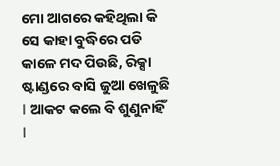ମୋ ଆଗରେ କହିଥିଲା କି ସେ କାହା ବୁଦ୍ଧିରେ ପଡି କାଳେ ମଦ ପିଉଛି, ରିକ୍ସା ଷ୍ଟାଣ୍ଡରେ ବାସି ଜୁଆ ଖେଳୁଛି l ଆକଟ କଲେ ବି ଶୁଣୁନାହିଁ l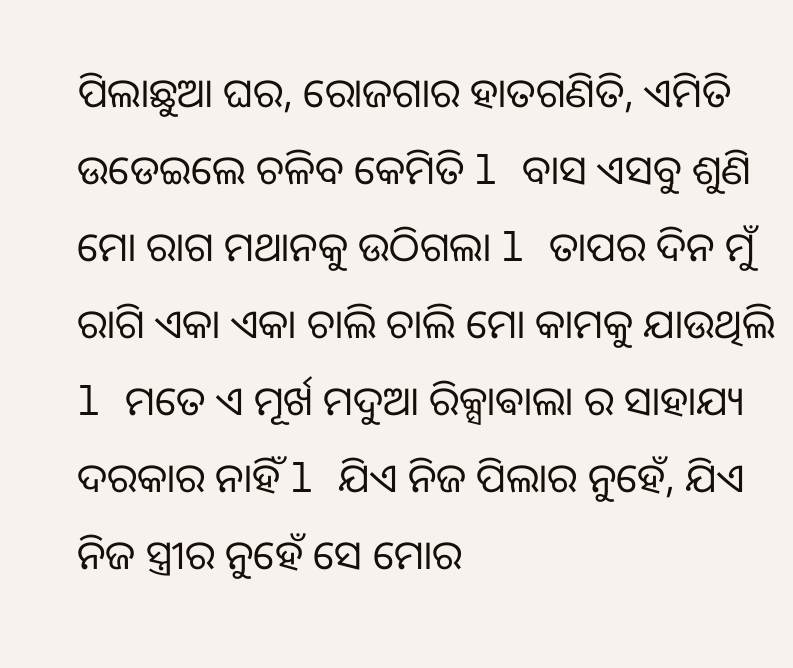ପିଲାଛୁଆ ଘର, ରୋଜଗାର ହାତଗଣିତି, ଏମିତି ଉଡେଇଲେ ଚଳିବ କେମିତି l ବାସ ଏସବୁ ଶୁଣି ମୋ ରାଗ ମଥାନକୁ ଉଠିଗଲା l ତାପର ଦିନ ମୁଁ ରାଗି ଏକା ଏକା ଚାଲି ଚାଲି ମୋ କାମକୁ ଯାଉଥିଲି l ମତେ ଏ ମୂର୍ଖ ମଦୁଆ ରିକ୍ସାଵାଲା ର ସାହାଯ୍ୟ ଦରକାର ନାହିଁ l ଯିଏ ନିଜ ପିଲାର ନୁହେଁ, ଯିଏ ନିଜ ସ୍ତ୍ରୀର ନୁହେଁ ସେ ମୋର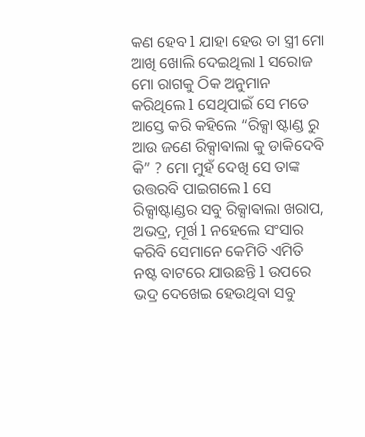କଣ ହେବ l ଯାହା ହେଉ ତା ସ୍ତ୍ରୀ ମୋ ଆଖି ଖୋଲି ଦେଇଥିଲା l ସରୋଜ ମୋ ରାଗକୁ ଠିକ ଅନୁମାନ କରିଥିଲେ l ସେଥିପାଇଁ ସେ ମତେ ଆସ୍ତେ କରି କହିଲେ “ରିକ୍ସା ଷ୍ଟାଣ୍ଡ ରୁ ଆଉ ଜଣେ ରିକ୍ସାଵାଲା କୁ ଡାକିଦେବି କି” ? ମୋ ମୁହଁ ଦେଖି ସେ ତାଙ୍କ ଉତ୍ତରବି ପାଇଗଲେ l ସେ ରିକ୍ସାଷ୍ଟାଣ୍ଡର ସବୁ ରିକ୍ସାଵାଲା ଖରାପ, ଅଭଦ୍ର, ମୂର୍ଖ l ନହେଲେ ସଂସାର କରିବି ସେମାନେ କେମିତି ଏମିତି ନଷ୍ଟ ବାଟରେ ଯାଉଛନ୍ତି l ଉପରେ ଭଦ୍ର ଦେଖେଇ ହେଉଥିବା ସବୁ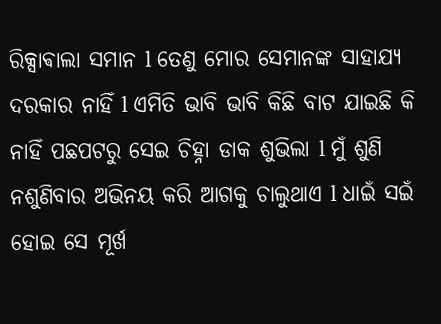ରିକ୍ସାଵାଲା ସମାନ l ତେଣୁ ମୋର ସେମାନଙ୍କ ସାହାଯ୍ୟ ଦରକାର ନାହିଁ l ଏମିତି ଭାବି ଭାବି କିଛି ବାଟ ଯାଇଛି କି ନାହିଁ ପଛପଟରୁ ସେଇ ଚିହ୍ନା ଡାକ ଶୁଭିଲା l ମୁଁ ଶୁଣି ନଶୁଣିବାର ଅଭିନୟ କରି ଆଗକୁ ଚାଲୁଥାଏ l ଧାଇଁ ସଇଁ ହୋଇ ସେ ମୂର୍ଖ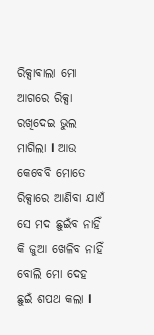ରିକ୍ସାଵାଲା ମୋ ଆଗରେ ରିକ୍ସା ରଖିଦେଇ ଭୁଲ ମାଗିଲା l ଆଉ କେବେବି ମୋତେ ରିକ୍ସାରେ ଆଣିବା ଯାଏଁ ସେ ମଦ ଛୁଇଁବ ନାହିଁ କି ଜୁଆ ଖେଳିବ ନାହିଁ ବୋଲି ମୋ ଦେହ ଛୁଇଁ ଶପଥ କଲା l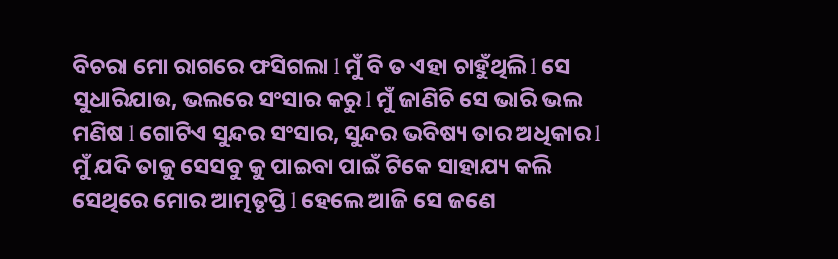ବିଚରା ମୋ ରାଗରେ ଫସିଗଲା l ମୁଁ ବି ତ ଏହା ଚାହୁଁଥିଲି l ସେ ସୁଧାରିଯାଉ, ଭଲରେ ସଂସାର କରୁ l ମୁଁ ଜାଣିଚି ସେ ଭାରି ଭଲ ମଣିଷ l ଗୋଟିଏ ସୁନ୍ଦର ସଂସାର, ସୁନ୍ଦର ଭବିଷ୍ୟ ତାର ଅଧିକାର l ମୁଁ ଯଦି ତାକୁ ସେସବୁ କୁ ପାଇବା ପାଇଁ ଟିକେ ସାହାଯ୍ୟ କଲି ସେଥିରେ ମୋର ଆତ୍ମତୃପ୍ତି l ହେଲେ ଆଜି ସେ ଜଣେ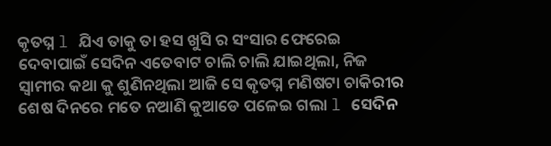କୃତଘ୍ନ l ଯିଏ ତାକୁ ତା ହସ ଖୁସି ର ସଂସାର ଫେରେଇ ଦେବାପାଇଁ ସେଦିନ ଏତେବାଟ ଚାଲି ଚାଲି ଯାଇଥିଲା, ନିଜ ସ୍ୱାମୀର କଥା କୁ ଶୁଣିନଥିଲା ଆଜି ସେ କୃତଘ୍ନ ମଣିଷଟା ଚାକିରୀର ଶେଷ ଦିନରେ ମତେ ନଆଣି କୁଆଡେ ପଳେଇ ଗଲା l ସେଦିନ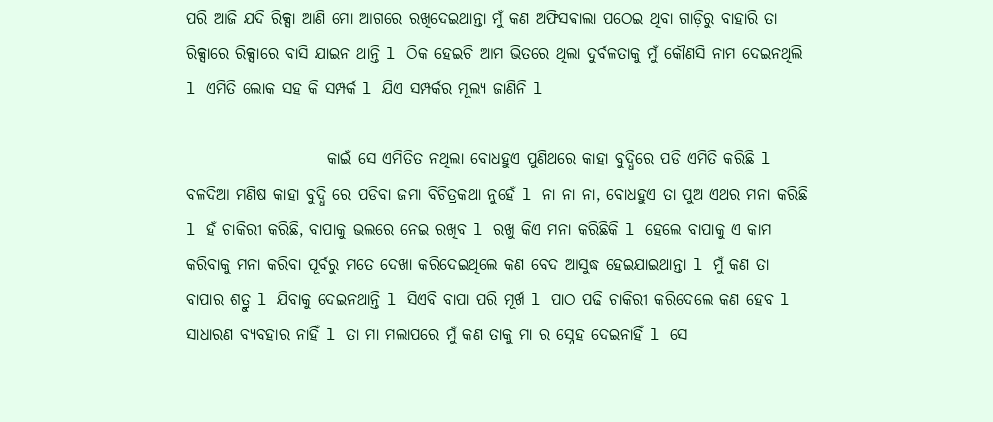ପରି ଆଜି ଯଦି ରିକ୍ସା ଆଣି ମୋ ଆଗରେ ରଖିଦେଇଥାନ୍ତା ମୁଁ କଣ ଅଫିସଵାଲା ପଠେଇ ଥିବା ଗାଡ଼ିରୁ ବାହାରି ତା ରିକ୍ସାରେ ରିକ୍ସାରେ ବାସି ଯାଇନ ଥାନ୍ତି l ଠିକ ହେଇଚି ଆମ ଭିତରେ ଥିଲା ଦୁର୍ବଳତାକୁ ମୁଁ କୌଣସି ନାମ ଦେଇନଥିଲି l ଏମିତି ଲୋକ ସହ କି ସମ୍ପର୍କ l ଯିଏ ସମ୍ପର୍କର ମୂଲ୍ୟ ଜାଣିନି l

                      କାଇଁ ସେ ଏମିତିତ ନଥିଲା ବୋଧହୁଏ ପୁଣିଥରେ କାହା ବୁଦ୍ଧିରେ ପଡି ଏମିତି କରିଛି l ବଳଦିଆ ମଣିଷ କାହା ବୁଦ୍ଧି ରେ ପଡିବା ଜମା ବିଚିତ୍ରକଥା ନୁହେଁ l ନା ନା ନା, ବୋଧହୁଏ ତା ପୁଅ ଏଥର ମନା କରିଛି l ହଁ ଚାକିରୀ କରିଛି, ବାପାକୁ ଭଲରେ ନେଇ ରଖିବ l ରଖୁ କିଏ ମନା କରିଛିକି l ହେଲେ ବାପାକୁ ଏ କାମ କରିବାକୁ ମନା କରିବା ପୂର୍ବରୁ ମତେ ଦେଖା କରିଦେଇଥିଲେ କଣ ବେଦ ଆସୁଦ୍ଧ ହେଇଯାଇଥାନ୍ତା l ମୁଁ କଣ ତା ବାପାର ଶତ୍ରୁ l ଯିବାକୁ ଦେଇନଥାନ୍ତି l ସିଏବି ବାପା ପରି ମୂର୍ଖ l ପାଠ ପଢି ଚାକିରୀ କରିଦେଲେ କଣ ହେବ l ସାଧାରଣ ବ୍ୟବହାର ନାହିଁ l ତା ମା ମଲାପରେ ମୁଁ କଣ ତାକୁ ମା ର ସ୍ନେହ ଦେଇନାହିଁ l ସେ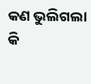କଣ ଭୁଲିଗଲା କି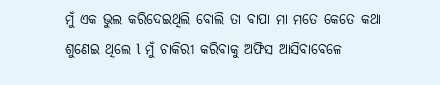ମୁଁ ଏକ ଭୁଲ କରିଦେଇଥିଲି ବୋଲି ତା ବାପା ମା ମତେ କେତେ କଥା ଶୁଣେଇ ଥିଲେ l ମୁଁ ଚାକିରୀ କରିବାକୁ ଅଫିସ ଆସିବାବେଳେ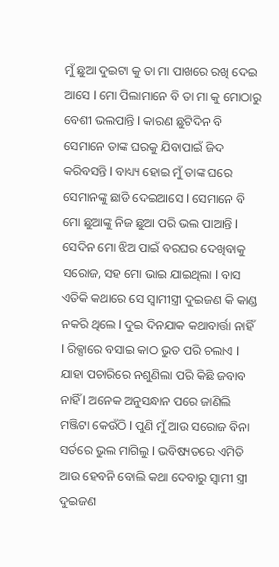ମୁଁ ଛୁଆ ଦୁଇଟା କୁ ତା ମା ପାଖରେ ରଖି ଦେଇ ଆସେ l ମୋ ପିଲାମାନେ ବି ତା ମା କୁ ମୋଠାରୁ ବେଶୀ ଭଲପାନ୍ତି l କାରଣ ଛୁଟିଦିନ ବି ସେମାନେ ତାଙ୍କ ଘରକୁ ଯିବାପାଇଁ ଜିଦ କରିବସନ୍ତି l ବାଧ୍ୟ୍ୟ ହୋଇ ମୁଁ ତାଙ୍କ ଘରେ ସେମାନଙ୍କୁ ଛାଡି ଦେଇଆସେ l ସେମାନେ ବି ମୋ ଛୁଆଙ୍କୁ ନିଜ ଛୁଆ ପରି ଭଲ ପାଆନ୍ତି l ସେଦିନ ମୋ ଝିଅ ପାଇଁ ବରଘର ଦେଖିବାକୁ ସରୋଜ, ସହ ମୋ ଭାଇ ଯାଇଥିଲା l ବାସ ଏତିକି କଥାରେ ସେ ସ୍ୱାମୀସ୍ତ୍ରୀ ଦୁଇଜଣ କି କାଣ୍ଡ ନକରି ଥିଲେ l ଦୁଇ ଦିନଯାକ କଥାବାର୍ତ୍ତା ନାହିଁ l ରିକ୍ସାରେ ବସାଇ କାଠ ଭୁତ ପରି ଚଲାଏ l ଯାହା ପଚାରିରେ ନଶୁଣିଲା ପରି କିଛି ଜବାବ ନାହିଁ l ଅନେକ ଅନୁସନ୍ଧାନ ପରେ ଜାଣିଲି ମଞ୍ଜିଟା କେଉଁଠି l ପୁଣି ମୁଁ ଆଉ ସରୋଜ ବିନା ସର୍ତରେ ଭୁଲ ମାଗିଲୁ l ଭବିଷ୍ୟତରେ ଏମିତି ଆଉ ହେବନି ବୋଲି କଥା ଦେବାରୁ ସ୍ୱାମୀ ସ୍ତ୍ରୀ ଦୁଇଜଣ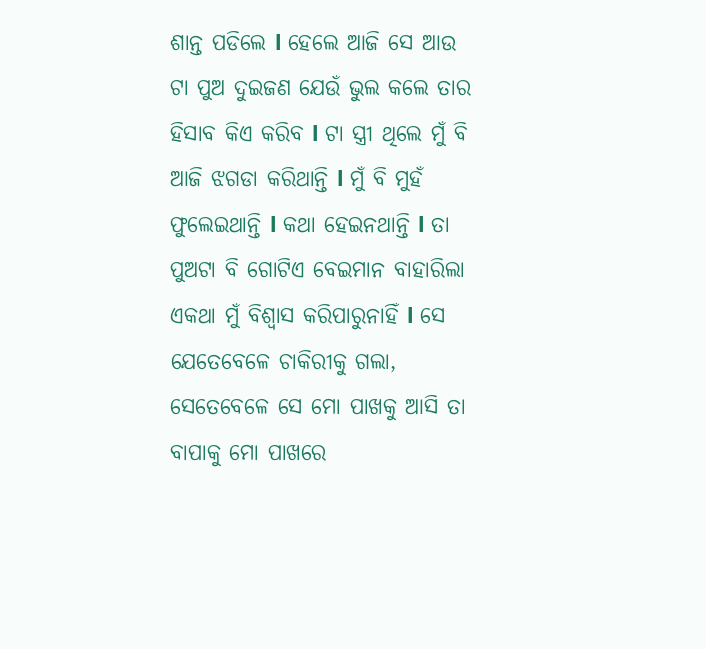ଶାନ୍ତ ପଡିଲେ l ହେଲେ ଆଜି ସେ ଆଉ ଟା ପୁଅ ଦୁଇଜଣ ଯେଉଁ ଭୁଲ କଲେ ତାର ହିସାବ କିଏ କରିବ l ଟା ସ୍ତ୍ରୀ ଥିଲେ ମୁଁ ବି ଆଜି ଝଗଡା କରିଥାନ୍ତି l ମୁଁ ବି ମୁହଁ ଫୁଲେଇଥାନ୍ତି l କଥା ହେଇନଥାନ୍ତି l ତା ପୁଅଟା ବି ଗୋଟିଏ ବେଇମାନ ବାହାରିଲା ଏକଥା ମୁଁ ବିଶ୍ୱାସ କରିପାରୁନାହିଁ l ସେ ଯେତେବେଳେ ଚାକିରୀକୁ ଗଲା, ସେତେବେଳେ ସେ ମୋ ପାଖକୁ ଆସି ତା ବାପାକୁ ମୋ ପାଖରେ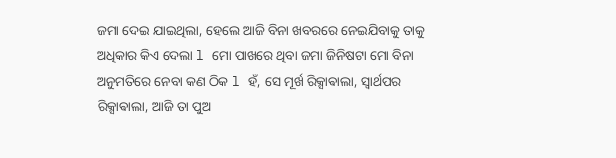ଜମା ଦେଇ ଯାଇଥିଲା, ହେଲେ ଆଜି ବିନା ଖବରରେ ନେଇଯିବାକୁ ତାକୁ ଅଧିକାର କିଏ ଦେଲା l ମୋ ପାଖରେ ଥିବା ଜମା ଜିନିଷଟା ମୋ ବିନା ଅନୁମତିରେ ନେବା କଣ ଠିକ l ହଁ, ସେ ମୂର୍ଖ ରିକ୍ସାଵାଲା, ସ୍ୱାର୍ଥପର ରିକ୍ସାଵାଲା, ଆଜି ତା ପୁଅ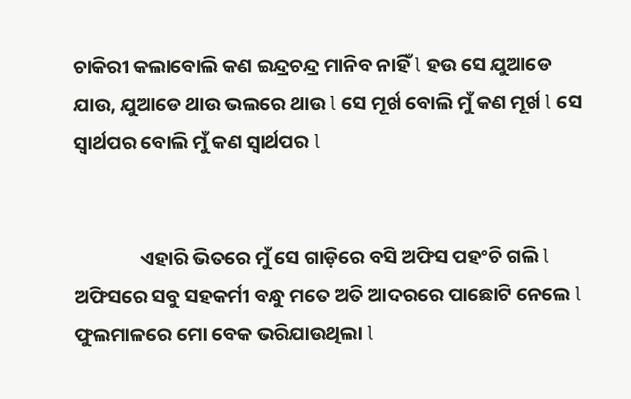ଚାକିରୀ କଲାବୋଲି କଣ ଇନ୍ଦ୍ରଚନ୍ଦ୍ର ମାନିବ ନାହିଁ l ହଉ ସେ ଯୁଆଡେ ଯାଉ, ଯୁଆଡେ ଥାଉ ଭଲରେ ଥାଉ l ସେ ମୂର୍ଖ ବୋଲି ମୁଁ କଣ ମୂର୍ଖ l ସେ ସ୍ୱାର୍ଥପର ବୋଲି ମୁଁ କଣ ସ୍ୱାର୍ଥପର l


               ଏହାରି ଭିତରେ ମୁଁ ସେ ଗାଡ଼ିରେ ବସି ଅଫିସ ପହଂଚି ଗଲି l ଅଫିସରେ ସବୁ ସହକର୍ମୀ ବନ୍ଧୁ ମତେ ଅତି ଆଦରରେ ପାଛୋଟି ନେଲେ l ଫୁଲମାଳରେ ମୋ ବେକ ଭରିଯାଉଥିଲା l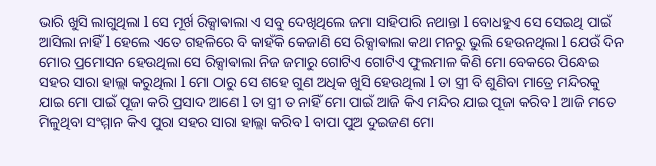ଭାରି ଖୁସି ଲାଗୁଥିଲା l ସେ ମୂର୍ଖ ରିକ୍ସାଵାଲା ଏ ସବୁ ଦେଖିଥିଲେ ଜମା ସାହିପାରି ନଥାନ୍ତା l ବୋଧହୁଏ ସେ ସେଇଥି ପାଇଁ ଆସିଲା ନାହିଁ l ହେଲେ ଏତେ ଗହଳିରେ ବି କାହଁକି କେଜାଣି ସେ ରିକ୍ସାଵାଲା କଥା ମନରୁ ଭୁଲି ହେଉନଥିଲା l ଯେଉଁ ଦିନ ମୋର ପ୍ରମୋସନ ହେଉଥିଲା ସେ ରିକ୍ସାଵାଲା ନିଜ ଜମାରୁ ଗୋଟିଏ ଗୋଟିଏ ଫୁଲମାଳ କିଣି ମୋ ବେକରେ ପିନ୍ଧେଇ ସହର ସାରା ହାଲ୍ଲା କରୁଥିଲା l ମୋ ଠାରୁ ସେ ଶହେ ଗୁଣ ଅଧିକ ଖୁସି ହେଉଥିଲା l ତା ସ୍ତ୍ରୀ ବି ଶୁଣିବା ମାତ୍ରେ ମନ୍ଦିରକୁ ଯାଇ ମୋ ପାଇଁ ପୂଜା କରି ପ୍ରସାଦ ଆଣେ l ତା ସ୍ତ୍ରୀ ତ ନାହିଁ ମୋ ପାଇଁ ଆଜି କିଏ ମନ୍ଦିର ଯାଇ ପୂଜା କରିବ l ଆଜି ମତେ ମିଳୁଥିବା ସଂମ୍ମାନ କିଏ ପୁରା ସହର ସାରା ହାଲ୍ଲା କରିବ l ବାପା ପୁଅ ଦୁଇଜଣ ମୋ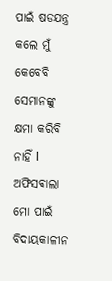ପାଇଁ ଷଡଯନ୍ତ୍ର କଲେ ମୁଁ କେବେବି ସେମାନଙ୍କୁ କ୍ଷମା କରିବି ନାହିଁ l ଅଫିସଵାଲା ମୋ ପାଇଁ ବିଦାୟକାଳୀନ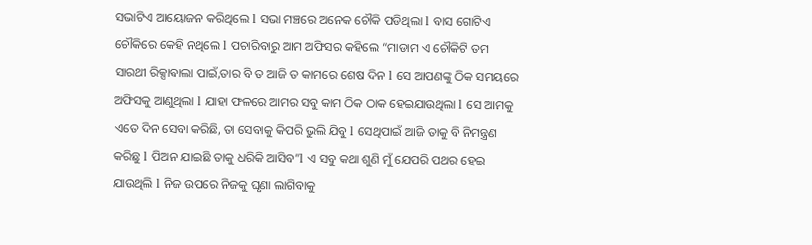ସଭାଟିଏ ଆୟୋଜନ କରିଥିଲେ l ସଭା ମଞ୍ଚରେ ଅନେକ ଚୌକି ପଡିଥିଲା l ବାସ ଗୋଟିଏ ଚୌକିରେ କେହି ନଥିଲେ l ପଚାରିବାରୁ ଆମ ଅଫିସର କହିଲେ “ମାଡାମ ଏ ଚୌକିଟି ତମ ସାରଥୀ ରିକ୍ସାଵାଲା ପାଇଁ,ତାର ବି ତ ଆଜି ତ କାମରେ ଶେଷ ଦିନ l ସେ ଆପଣଙ୍କୁ ଠିକ ସମୟରେ ଅଫିସକୁ ଆଣୁଥିଲା l ଯାହା ଫଳରେ ଆମର ସବୁ କାମ ଠିକ ଠାକ ହେଇଯାଉଥିଲା l ସେ ଆମକୁ ଏତେ ଦିନ ସେବା କରିଛି, ତା ସେବାକୁ କିପରି ଭୁଲି ଯିବୁ l ସେଥିପାଇଁ ଆଜି ତାକୁ ବି ନିମନ୍ତ୍ରଣ କରିଛୁ l ପିଅନ ଯାଇଛି ତାକୁ ଧରିକି ଆସିବ”l ଏ ସବୁ କଥା ଶୁଣି ମୁଁ ଯେପରି ପଥର ହେଇ ଯାଉଥିଲି l ନିଜ ଉପରେ ନିଜକୁ ଘୃଣା ଲାଗିବାକୁ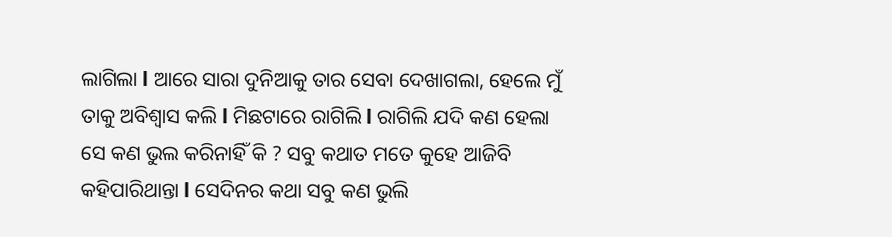ଲାଗିଲା l ଆରେ ସାରା ଦୁନିଆକୁ ତାର ସେବା ଦେଖାଗଲା, ହେଲେ ମୁଁ ତାକୁ ଅବିଶ୍ୱାସ କଲି l ମିଛଟାରେ ରାଗିଲି l ରାଗିଲି ଯଦି କଣ ହେଲା ସେ କଣ ଭୁଲ କରିନାହିଁ କି ? ସବୁ କଥାତ ମତେ କୁହେ ଆଜିବି କହିପାରିଥାନ୍ତା l ସେଦିନର କଥା ସବୁ କଣ ଭୁଲି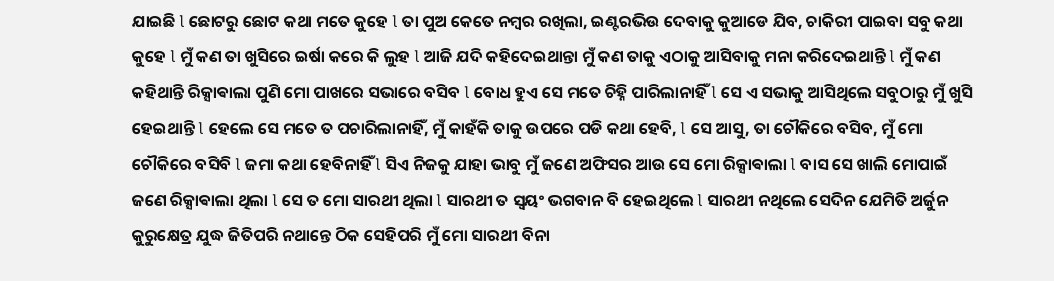ଯାଇଛି l ଛୋଟରୁ ଛୋଟ କଥା ମତେ କୁହେ l ତା ପୁଅ କେତେ ନମ୍ବର ରଖିଲା, ଇଣ୍ଟରଭିଉ ଦେବାକୁ କୁଆଡେ ଯିବ, ଚାକିରୀ ପାଇବା ସବୁ କଥା କୁହେ l ମୁଁ କଣ ତା ଖୁସିରେ ଇର୍ଷା କରେ କି ଲୁହ l ଆଜି ଯଦି କହିଦେଇଥାନ୍ତା ମୁଁ କଣ ତାକୁ ଏଠାକୁ ଆସିବାକୁ ମନା କରିଦେଇଥାନ୍ତି l ମୁଁ କଣ କହିଥାନ୍ତି ରିକ୍ସାଵାଲା ପୁଣି ମୋ ପାଖରେ ସଭାରେ ବସିବ l ବୋଧ ହୁଏ ସେ ମତେ ଚିହ୍ନି ପାରିଲାନାହିଁ l ସେ ଏ ସଭାକୁ ଆସିଥିଲେ ସବୁଠାରୁ ମୁଁ ଖୁସି ହେଇଥାନ୍ତି l ହେଲେ ସେ ମତେ ତ ପଚାରିଲାନାହିଁ, ମୁଁ କାହଁକି ତାକୁ ଉପରେ ପଡି କଥା ହେବି, l ସେ ଆସୁ, ତା ଚୌକିରେ ବସିବ, ମୁଁ ମୋ ଚୌକିରେ ବସିବି l ଜମା କଥା ହେବିନାହିଁ l ସିଏ ନିଜକୁ ଯାହା ଭାବୁ ମୁଁ ଜଣେ ଅଫିସର ଆଉ ସେ ମୋ ରିକ୍ସାଵାଲା l ବାସ ସେ ଖାଲି ମୋପାଇଁ ଜଣେ ରିକ୍ସାଵାଲା ଥିଲା l ସେ ତ ମୋ ସାରଥୀ ଥିଲା l ସାରଥୀ ତ ସ୍ୱୟଂ ଭଗବାନ ବି ହେଇଥିଲେ l ସାରଥୀ ନଥିଲେ ସେଦିନ ଯେମିତି ଅର୍ଜୁନ କୁରୁକ୍ଷେତ୍ର ଯୁଦ୍ଧ ଜିତିପରି ନଥାନ୍ତେ ଠିକ ସେହିପରି ମୁଁ ମୋ ସାରଥୀ ବିନା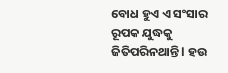ବୋଧ ହୁଏ ଏ ସଂସାର ରୂପକ ଯୁଦ୍ଧକୁ ଜିତିପରିନଥାନ୍ତି l ହଉ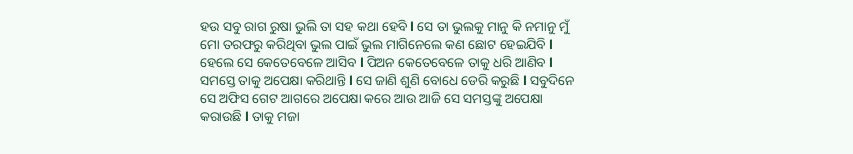ହଉ ସବୁ ରାଗ ରୁଷା ଭୁଲି ତା ସହ କଥା ହେବି l ସେ ତା ଭୁଲକୁ ମାନୁ କି ନମାନୁ ମୁଁ ମୋ ତରଫରୁ କରିଥିବା ଭୁଲ ପାଇଁ ଭୁଲ ମାଗିନେଲେ କଣ ଛୋଟ ହେଇଯିବି l ହେଲେ ସେ କେତେବେଳେ ଆସିବ l ପିଅନ କେତେବେଳେ ତାକୁ ଧରି ଆଣିବ l ସମସ୍ତେ ତାକୁ ଅପେକ୍ଷା କରିଥାନ୍ତି l ସେ ଜାଣି ଶୁଣି ବୋଧେ ଡେରି କରୁଛି l ସବୁଦିନେ ସେ ଅଫିସ ଗେଟ ଆଗରେ ଅପେକ୍ଷା କରେ ଆଉ ଆଜି ସେ ସମସ୍ତଙ୍କୁ ଅପେକ୍ଷା କରାଉଛି l ତାକୁ ମଜା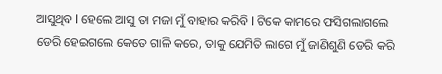ଆସୁଥିବ l ହେଲେ ଆସୁ ତା ମଜା ମୁଁ ବାହାର କରିବି l ଟିକେ କାମରେ ଫସିଗଲାଗଲେ ଡେରି ହେଇଗଲେ କେତେ ଗାଳି କରେ, ତାକୁ ଯେମିତି ଲାଗେ ମୁଁ ଜାଣିଶୁଣି ଡେରି କରି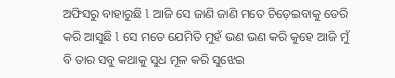ଅଫିସରୁ ବାହାରୁଛି l ଆଜି ସେ ଜାଣି ଜାଣି ମତେ ଚିଡ଼େଇବାକୁ ଡେରି କରି ଆସୁଛି l ସେ ମତେ ଯେମିତି ମୁହଁ ଭଣ ଭଣ କରି କୁହେ ଆଜି ମୁଁ ବି ତାର ସବୁ କଥାକୁ ସୁଧ ମୂଳ କରି ସୁଝେଇ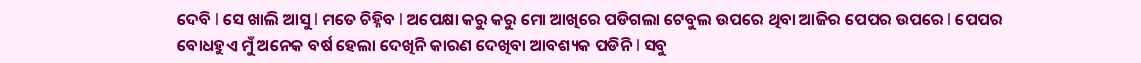ଦେବି l ସେ ଖାଲି ଆସୁ l ମତେ ଚିହ୍ନିବ l ଅପେକ୍ଷା କରୁ କରୁ ମୋ ଆଖିରେ ପଡିଗଲା ଟେବୁଲ ଉପରେ ଥିବା ଆଜିର ପେପର ଉପରେ l ପେପର ବୋଧହୁଏ ମୁଁ ଅନେକ ବର୍ଷ ହେଲା ଦେଖିନି କାରଣ ଦେଖିବା ଆବଶ୍ୟକ ପଡିନି l ସବୁ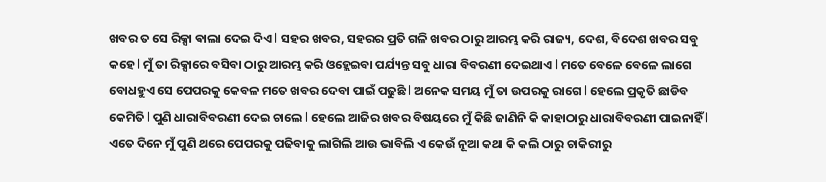ଖବର ତ ସେ ରିକ୍ସା ଵାଲା ଦେଇ ଦିଏ l ସହର ଖବର, ସହରର ପ୍ରତି ଗଳି ଖବର ଠାରୁ ଆରମ୍ଭ କରି ରାଜ୍ୟ, ଦେଶ, ବିଦେଶ ଖବର ସବୁ କହେ l ମୁଁ ତା ରିକ୍ସାରେ ବସିବା ଠାରୁ ଆରମ୍ଭ କରି ଓହ୍ଲେଇବା ପର୍ଯ୍ୟନ୍ତ ସବୁ ଧାରା ବିବରଣୀ ଦେଇଥାଏ l ମତେ ବେଳେ ବେଳେ ଲାଗେ ବୋଧହୁଏ ସେ ପେପରକୁ କେବଳ ମତେ ଖବର ଦେବା ପାଇଁ ପଢୁଛି l ଅନେକ ସମୟ ମୁଁ ତା ଉପରକୁ ରାଗେ l ହେଲେ ପ୍ରକୃତି ଛାଡିବ କେମିତି l ପୁଣି ଧାରାବିବରଣୀ ଦେଇ ଚାଲେ l ହେଲେ ଆଜିର ଖବର ବିଷୟରେ ମୁଁ କିଛି ଜାଣିନି କି କାହାଠାରୁ ଧାରାବିବରଣୀ ପାଇନାହିଁ l ଏତେ ଦିନେ ମୁଁ ପୁଣି ଥରେ ପେପରକୁ ପଢିବାକୁ ଲାଗିଲି ଆଉ ଭାବିଲି ଏ କେଉଁ ନୂଆ କଥା କି କଲି ଠାରୁ ଚାକିରୀରୁ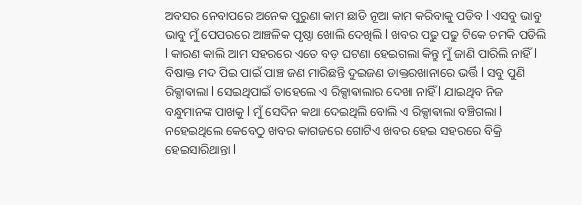ଅବସର ନେବାପରେ ଅନେକ ପୁରୁଣା କାମ ଛାଡି ନୂଆ କାମ କରିବାକୁ ପଡିବ l ଏସବୁ ଭାବୁ ଭାବୁ ମୁଁ ପେପରରେ ଆଞ୍ଚଳିକ ପୃଷ୍ଠା ଖୋଲି ଦେଖିଲି l ଖବର ପଢୁ ପଢୁ ଟିକେ ଚମକି ପଡିଲି l କାରଣ କାଲି ଆମ ସହରରେ ଏତେ ବଡ଼ ଘଟଣା ହେଇଗଲା କିନ୍ତୁ ମୁଁ ଜାଣି ପାରିଲି ନାହିଁ l ବିଷାକ୍ତ ମଦ ପିଇ ପାଇଁ ପାଞ୍ଚ ଜଣ ମାରିଛନ୍ତି ଦୁଇଜଣ ଡାକ୍ତରଖାନାରେ ଭର୍ତ୍ତି l ସବୁ ପୁଣି ରିକ୍ସାଵାଲା l ସେଇଥିପାଇଁ ତାହେଲେ ଏ ରିକ୍ସାଵାଲାର ଦେଖା ନାହିଁ l ଯାଇଥିବ ନିଜ ବନ୍ଧୁମାନଙ୍କ ପାଖକୁ l ମୁଁ ସେଦିନ କଥା ଦେଇଥିଲି ବୋଲି ଏ ରିକ୍ସାଵାଲା ବଞ୍ଚିଗଲା l ନହେଇଥିଲେ କେବେଠୁ ଖବର କାଗଜରେ ଗୋଟିଏ ଖବର ହେଇ ସହରରେ ବିକ୍ରି ହେଇସାରିଥାନ୍ତା l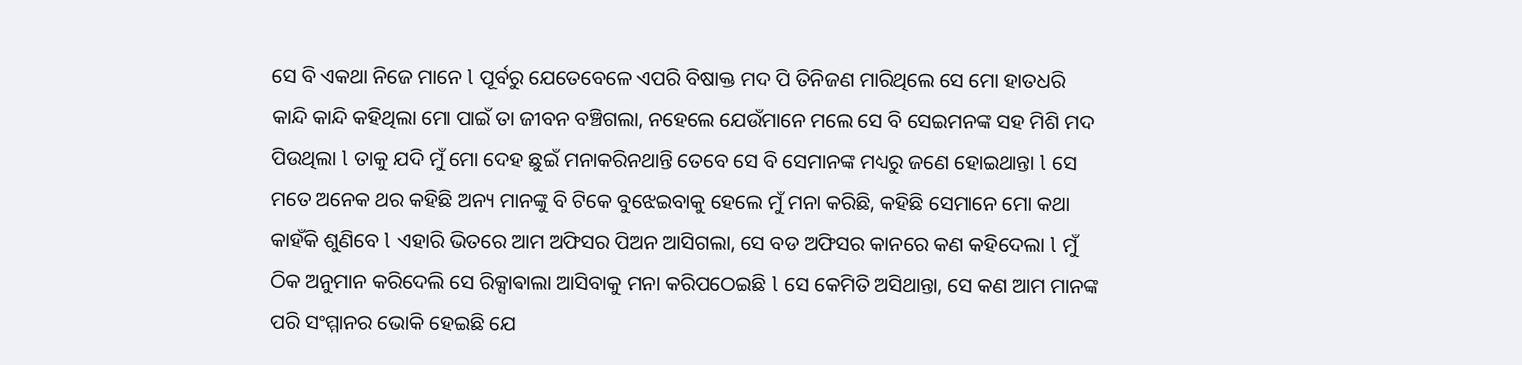ସେ ବି ଏକଥା ନିଜେ ମାନେ l ପୂର୍ବରୁ ଯେତେବେଳେ ଏପରି ବିଷାକ୍ତ ମଦ ପି ତିନିଜଣ ମାରିଥିଲେ ସେ ମୋ ହାତଧରି କାନ୍ଦି କାନ୍ଦି କହିଥିଲା ମୋ ପାଇଁ ତା ଜୀବନ ବଞ୍ଚିଗଲା, ନହେଲେ ଯେଉଁମାନେ ମଲେ ସେ ବି ସେଇମନଙ୍କ ସହ ମିଶି ମଦ ପିଉଥିଲା l ତାକୁ ଯଦି ମୁଁ ମୋ ଦେହ ଛୁଇଁ ମନାକରିନଥାନ୍ତି ତେବେ ସେ ବି ସେମାନଙ୍କ ମଧ୍ୟରୁ ଜଣେ ହୋଇଥାନ୍ତା l ସେ ମତେ ଅନେକ ଥର କହିଛି ଅନ୍ୟ ମାନଙ୍କୁ ବି ଟିକେ ବୁଝେଇବାକୁ ହେଲେ ମୁଁ ମନା କରିଛି, କହିଛି ସେମାନେ ମୋ କଥା କାହଁକି ଶୁଣିବେ l ଏହାରି ଭିତରେ ଆମ ଅଫିସର ପିଅନ ଆସିଗଲା, ସେ ବଡ ଅଫିସର କାନରେ କଣ କହିଦେଲା l ମୁଁ ଠିକ ଅନୁମାନ କରିଦେଲି ସେ ରିକ୍ସାଵାଲା ଆସିବାକୁ ମନା କରିପଠେଇଛି l ସେ କେମିତି ଅସିଥାନ୍ତା, ସେ କଣ ଆମ ମାନଙ୍କ ପରି ସଂମ୍ମାନର ଭୋକି ହେଇଛି ଯେ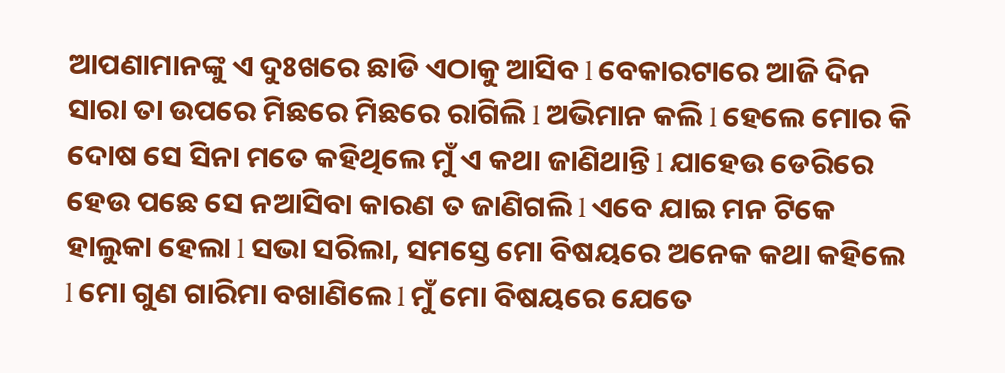ଆପଣାମାନଙ୍କୁ ଏ ଦୁଃଖରେ ଛାଡି ଏଠାକୁ ଆସିବ l ବେକାରଟାରେ ଆଜି ଦିନ ସାରା ତା ଉପରେ ମିଛରେ ମିଛରେ ରାଗିଲି l ଅଭିମାନ କଲି l ହେଲେ ମୋର କି ଦୋଷ ସେ ସିନା ମତେ କହିଥିଲେ ମୁଁ ଏ କଥା ଜାଣିଥାନ୍ତି l ଯାହେଉ ଡେରିରେ ହେଉ ପଛେ ସେ ନଆସିବା କାରଣ ତ ଜାଣିଗଲି l ଏବେ ଯାଇ ମନ ଟିକେ ହାଲୁକା ହେଲା l ସଭା ସରିଲା, ସମସ୍ତେ ମୋ ବିଷୟରେ ଅନେକ କଥା କହିଲେ l ମୋ ଗୁଣ ଗାରିମା ବଖାଣିଲେ l ମୁଁ ମୋ ବିଷୟରେ ଯେତେ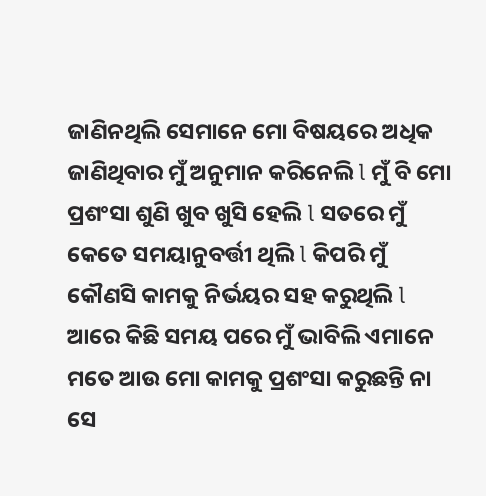ଜାଣିନଥିଲି ସେମାନେ ମୋ ବିଷୟରେ ଅଧିକ ଜାଣିଥିବାର ମୁଁ ଅନୁମାନ କରିନେଲି l ମୁଁ ବି ମୋ ପ୍ରଶଂସା ଶୁଣି ଖୁବ ଖୁସି ହେଲି l ସତରେ ମୁଁ କେତେ ସମୟାନୁବର୍ତ୍ତୀ ଥିଲି l କିପରି ମୁଁ କୌଣସି କାମକୁ ନିର୍ଭୟର ସହ କରୁଥିଲି l ଆରେ କିଛି ସମୟ ପରେ ମୁଁ ଭାବିଲି ଏମାନେ ମତେ ଆଉ ମୋ କାମକୁ ପ୍ରଶଂସା କରୁଛନ୍ତି ନା ସେ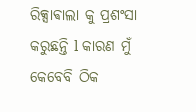ରିକ୍ସାଵାଲା କୁ ପ୍ରଶଂସା କରୁଛନ୍ତି l କାରଣ ମୁଁ କେବେବି ଠିକ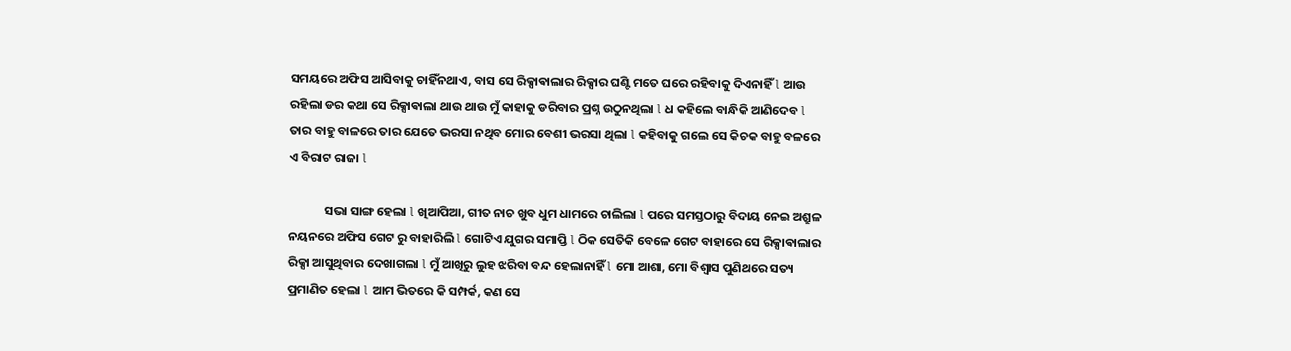ସମୟରେ ଅଫିସ ଆସିବାକୁ ଚାହିଁନଥାଏ, ବାସ ସେ ରିକ୍ସାଵାଲାର ରିକ୍ସାର ଘଣ୍ଟି ମତେ ଘରେ ରହିବାକୁ ଦିଏନାହିଁ l ଆଉ ରହିଲା ଡର କଥା ସେ ରିକ୍ସାଵାଲା ଥାଉ ଥାଉ ମୁଁ କାହାକୁ ଡରିବାର ପ୍ରଶ୍ନ ଉଠୁନଥିଲା l ଧ କହିଲେ ବାନ୍ଧିକି ଆଣିଦେବ l ତାର ବାହୁ ବାଳରେ ତାର ଯେତେ ଭରସା ନଥିବ ମୋର ବେଶୀ ଭରସା ଥିଲା l କହିବାକୁ ଗଲେ ସେ କିଚକ ବାହୁ ବଳରେ ଏ ବିରାଟ ରାଜା l

             ସଭା ସାଙ୍ଗ ହେଲା l ଖିଆପିଆ, ଗୀତ ନାଚ ଖୁବ ଧୁମ ଧାମରେ ଚାଲିଲା l ପରେ ସମସ୍ତଠାରୁ ବିଦାୟ ନେଇ ଅଶ୍ରୁଳ ନୟନରେ ଅଫିସ ଗେଟ ରୁ ବାହାରିଲି l ଗୋଟିଏ ଯୁଗର ସମାପ୍ତି l ଠିକ ସେତିକି ବେଳେ ଗେଟ ବାହାରେ ସେ ରିକ୍ସାଵାଲାର ରିକ୍ସା ଆସୁଥିବାର ଦେଖାଗଲା l ମୁଁ ଆଖିରୁ ଲୁହ ଝରିବା ବନ୍ଦ ହେଲାନାହିଁ l ମୋ ଆଶା, ମୋ ବିଶ୍ୱାସ ପୁଣିଥରେ ସତ୍ୟ ପ୍ରମାଣିତ ହେଲା l ଆମ ଭିତରେ କି ସମ୍ପର୍କ, କଣ ସେ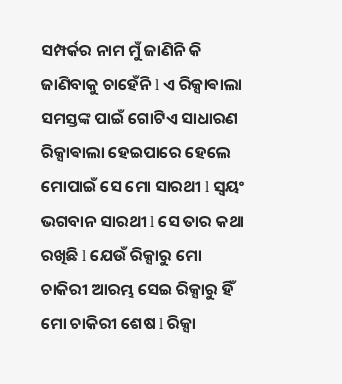ସମ୍ପର୍କର ନାମ ମୁଁ ଜାଣିନି କି ଜାଣିବାକୁ ଚାହେଁନି l ଏ ରିକ୍ସାଵାଲା ସମସ୍ତଙ୍କ ପାଇଁ ଗୋଟିଏ ସାଧାରଣ ରିକ୍ସାଵାଲା ହେଇପାରେ ହେଲେ ମୋପାଇଁ ସେ ମୋ ସାରଥୀ l ସ୍ୱୟଂ ଭଗବାନ ସାରଥୀ l ସେ ତାର କଥା ରଖିଛି l ଯେଉଁ ରିକ୍ସାରୁ ମୋ ଚାକିରୀ ଆରମ୍ଭ ସେଇ ରିକ୍ସାରୁ ହିଁ ମୋ ଚାକିରୀ ଶେଷ l ରିକ୍ସା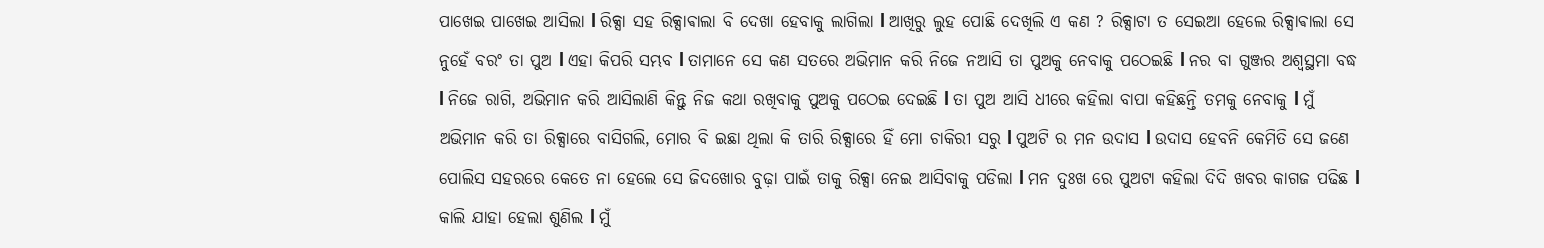ପାଖେଇ ପାଖେଇ ଆସିଲା l ରିକ୍ସା ସହ ରିକ୍ସାଵାଲା ବି ଦେଖା ହେବାକୁ ଲାଗିଲା l ଆଖିରୁ ଲୁହ ପୋଛି ଦେଖିଲି ଏ କଣ ? ରିକ୍ସାଟା ତ ସେଇଆ ହେଲେ ରିକ୍ସାଵାଲା ସେ ନୁହେଁ ବରଂ ତା ପୁଅ l ଏହା କିପରି ସମ୍ଭବ l ତାମାନେ ସେ କଣ ସତରେ ଅଭିମାନ କରି ନିଜେ ନଆସି ତା ପୁଅକୁ ନେବାକୁ ପଠେଇଛି l ନର ବା ଗୁଞ୍ଜର ଅଶ୍ୱସ୍ଥମା ବଦ୍ଧ l ନିଜେ ରାଗି, ଅଭିମାନ କରି ଆସିଲାଣି କିନ୍ତୁ ନିଜ କଥା ରଖିବାକୁ ପୁଅକୁ ପଠେଇ ଦେଇଛି l ତା ପୁଅ ଆସି ଧୀରେ କହିଲା ବାପା କହିଛନ୍ତି ତମକୁ ନେବାକୁ l ମୁଁ ଅଭିମାନ କରି ତା ରିକ୍ସାରେ ବାସିଗଲି, ମୋର ବି ଇଛା ଥିଲା କି ତାରି ରିକ୍ସାରେ ହିଁ ମୋ ଚାକିରୀ ସରୁ l ପୁଅଟି ର ମନ ଉଦାସ l ଉଦାସ ହେବନି କେମିତି ସେ ଜଣେ ପୋଲିସ ସହରରେ କେତେ ନା ହେଲେ ସେ ଜିଦଖୋର ବୁଢ଼ା ପାଇଁ ତାକୁ ରିକ୍ସା ନେଇ ଆସିବାକୁ ପଡିଲା l ମନ ଦୁଃଖ ରେ ପୁଅଟା କହିଲା ଦିଦି ଖବର କାଗଜ ପଢିଛ l କାଲି ଯାହା ହେଲା ଶୁଣିଲ l ମୁଁ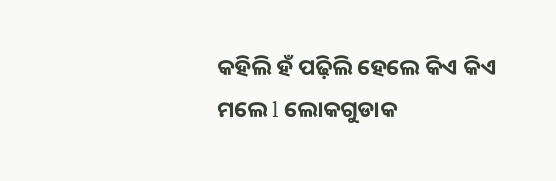କହିଲି ହଁ ପଢ଼ିଲି ହେଲେ କିଏ କିଏ ମଲେ l ଲୋକଗୁଡାକ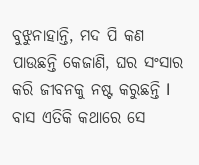ବୁଝୁନାହାନ୍ତି, ମଦ ପି କଣ ପାଉଛନ୍ତି କେଜାଣି, ଘର ସଂସାର କରି ଜୀବନକୁ ନଷ୍ଟ କରୁଛନ୍ତି l ବାସ ଏତିକି କଥାରେ ସେ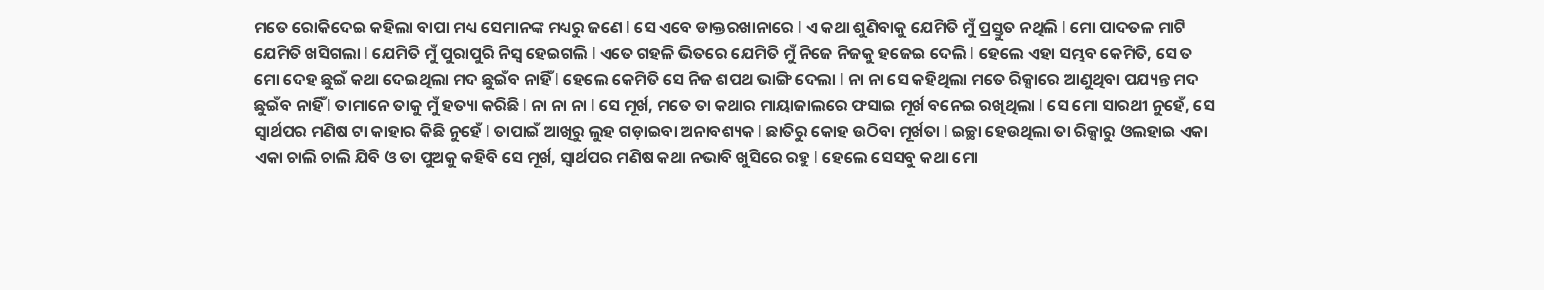ମତେ ରୋକିଦେଇ କହିଲା ବାପା ମଧ୍ୟ ସେମାନଙ୍କ ମଧ୍ୟରୁ ଜଣେ l ସେ ଏବେ ଡାକ୍ତରଖାନାରେ l ଏ କଥା ଶୁଣିବାକୁ ଯେମିତି ମୁଁ ପ୍ରସ୍ତୁତ ନଥିଲି l ମୋ ପାଦତଳ ମାଟି ଯେମିତି ଖସିଗଲା l ଯେମିତି ମୁଁ ପୁରାପୁରି ନିସ୍ଵ ହେଇଗଲି l ଏତେ ଗହଳି ଭିତରେ ଯେମିତି ମୁଁ ନିଜେ ନିଜକୁ ହଜେଇ ଦେଲି l ହେଲେ ଏହା ସମ୍ଭବ କେମିତି, ସେ ତ ମୋ ଦେହ ଛୁଇଁ କଥା ଦେଇଥିଲା ମଦ ଛୁଇଁବ ନାହିଁ l ହେଲେ କେମିତି ସେ ନିଜ ଶପଥ ଭାଙ୍ଗି ଦେଲା l ନା ନା ସେ କହିଥିଲା ମତେ ରିକ୍ସାରେ ଆଣୁଥିବା ପଯ୍ୟନ୍ତ ମଦ ଛୁଇଁବ ନାହିଁ l ତାମାନେ ତାକୁ ମୁଁ ହତ୍ୟା କରିଛି l ନା ନା ନା l ସେ ମୂର୍ଖ, ମତେ ତା କଥାର ମାୟାଜାଲରେ ଫସାଇ ମୂର୍ଖ ବନେଇ ରଖିଥିଲା l ସେ ମୋ ସାରଥୀ ନୁହେଁ, ସେ ସ୍ୱାର୍ଥପର ମଣିଷ ଟା କାହାର କିଛି ନୁହେଁ l ତାପାଇଁ ଆଖିରୁ ଲୁହ ଗଡ଼ାଇବା ଅନାବଶ୍ୟକ l ଛାତିରୁ କୋହ ଉଠିବା ମୂର୍ଖତା l ଇଚ୍ଛା ହେଉଥିଲା ତା ରିକ୍ସାରୁ ଓଲହାଇ ଏକା ଏକା ଚାଲି ଚାଲି ଯିବି ଓ ତା ପୁଅକୁ କହିବି ସେ ମୂର୍ଖ, ସ୍ୱାର୍ଥପର ମଣିଷ କଥା ନଭାବି ଖୁସିରେ ରହୁ l ହେଲେ ସେସବୁ କଥା ମୋ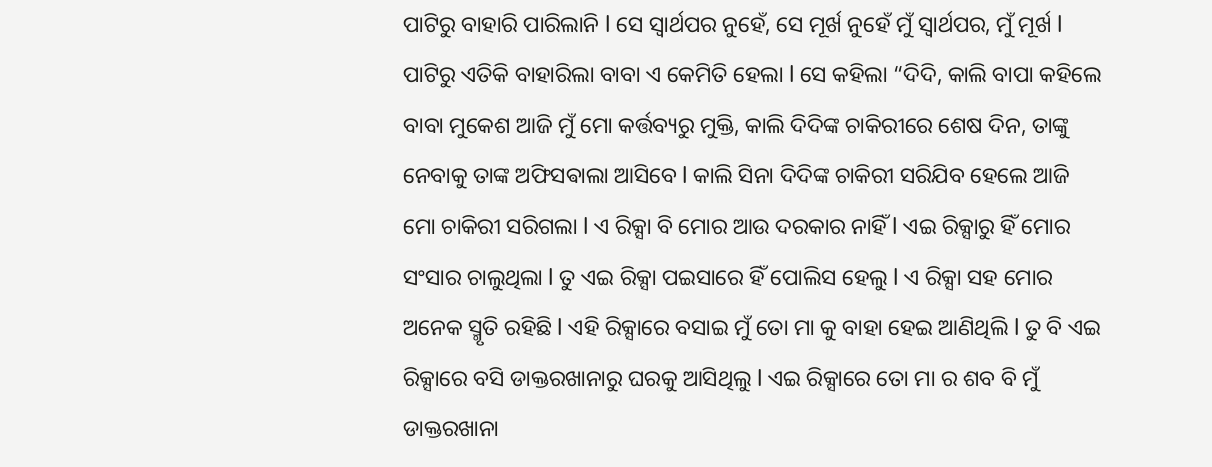ପାଟିରୁ ବାହାରି ପାରିଲାନି l ସେ ସ୍ୱାର୍ଥପର ନୁହେଁ, ସେ ମୂର୍ଖ ନୁହେଁ ମୁଁ ସ୍ୱାର୍ଥପର, ମୁଁ ମୂର୍ଖ l ପାଟିରୁ ଏତିକି ବାହାରିଲା ବାବା ଏ କେମିତି ହେଲା l ସେ କହିଲା “ଦିଦି, କାଲି ବାପା କହିଲେ ବାବା ମୁକେଶ ଆଜି ମୁଁ ମୋ କର୍ତ୍ତବ୍ୟରୁ ମୁକ୍ତି, କାଲି ଦିଦିଙ୍କ ଚାକିରୀରେ ଶେଷ ଦିନ, ତାଙ୍କୁ ନେବାକୁ ତାଙ୍କ ଅଫିସଵାଲା ଆସିବେ l କାଲି ସିନା ଦିଦିଙ୍କ ଚାକିରୀ ସରିଯିବ ହେଲେ ଆଜି ମୋ ଚାକିରୀ ସରିଗଲା l ଏ ରିକ୍ସା ବି ମୋର ଆଉ ଦରକାର ନାହିଁ l ଏଇ ରିକ୍ସାରୁ ହିଁ ମୋର ସଂସାର ଚାଲୁଥିଲା l ତୁ ଏଇ ରିକ୍ସା ପଇସାରେ ହିଁ ପୋଲିସ ହେଲୁ l ଏ ରିକ୍ସା ସହ ମୋର ଅନେକ ସ୍ମୃତି ରହିଛି l ଏହି ରିକ୍ସାରେ ବସାଇ ମୁଁ ତୋ ମା କୁ ବାହା ହେଇ ଆଣିଥିଲି l ତୁ ବି ଏଇ ରିକ୍ସାରେ ବସି ଡାକ୍ତରଖାନାରୁ ଘରକୁ ଆସିଥିଲୁ l ଏଇ ରିକ୍ସାରେ ତୋ ମା ର ଶବ ବି ମୁଁ ଡାକ୍ତରଖାନା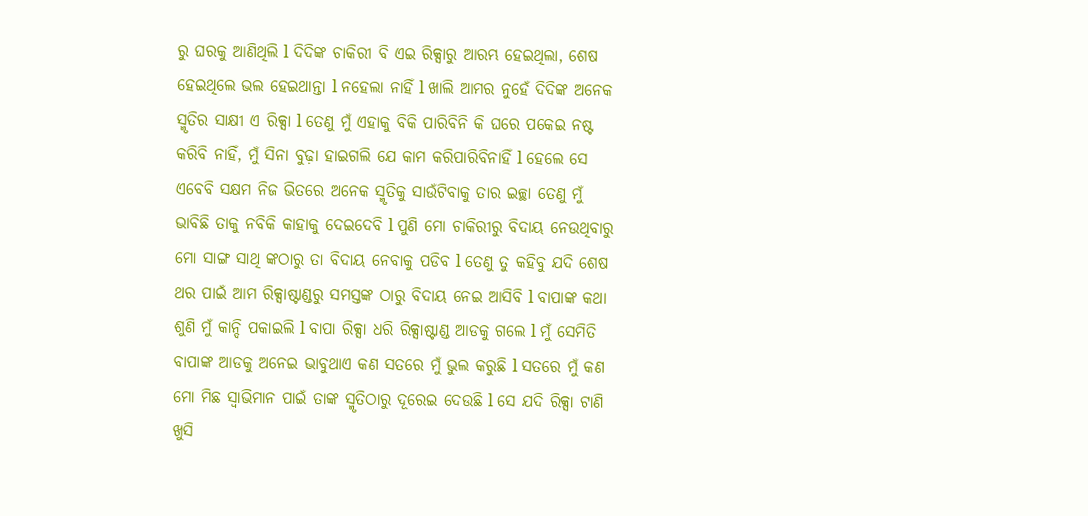ରୁ ଘରକୁ ଆଣିଥିଲି l ଦିଦିଙ୍କ ଚାକିରୀ ବି ଏଇ ରିକ୍ସାରୁ ଆରମ୍ଭ ହେଇଥିଲା, ଶେଷ ହେଇଥିଲେ ଭଲ ହେଇଥାନ୍ତା l ନହେଲା ନାହିଁ l ଖାଲି ଆମର ନୁହେଁ ଦିଦିଙ୍କ ଅନେକ ସ୍ମୃତିର ସାକ୍ଷୀ ଏ ରିକ୍ସା l ତେଣୁ ମୁଁ ଏହାକୁ ବିକି ପାରିବିନି କି ଘରେ ପକେଇ ନଷ୍ଟ କରିବି ନାହିଁ, ମୁଁ ସିନା ବୁଢ଼ା ହାଇଗଲି ଯେ କାମ କରିପାରିବିନାହିଁ l ହେଲେ ସେ ଏବେବି ସକ୍ଷମ ନିଜ ଭିତରେ ଅନେକ ସ୍ମୃତିକୁ ସାଉଁଟିବାକୁ ତାର ଇଚ୍ଛା ତେଣୁ ମୁଁ ଭାବିଛି ତାକୁ ନବିକି କାହାକୁ ଦେଇଦେବି l ପୁଣି ମୋ ଚାକିରୀରୁ ବିଦାୟ ନେଉଥିବାରୁ ମୋ ସାଙ୍ଗ ସାଥି ଙ୍କଠାରୁ ତା ବିଦାୟ ନେବାକୁ ପଡିବ l ତେଣୁ ତୁ କହିବୁ ଯଦି ଶେଷ ଥର ପାଇଁ ଆମ ରିକ୍ସାଷ୍ଟାଣ୍ଡରୁ ସମସ୍ତଙ୍କ ଠାରୁ ବିଦାୟ ନେଇ ଆସିବି l ବାପାଙ୍କ କଥା ଶୁଣି ମୁଁ କାନ୍ଦି ପକାଇଲି l ବାପା ରିକ୍ସା ଧରି ରିକ୍ସାଷ୍ଟାଣ୍ଡ ଆଡକୁ ଗଲେ l ମୁଁ ସେମିତି ବାପାଙ୍କ ଆଡକୁ ଅନେଇ ଭାବୁଥାଏ କଣ ସତରେ ମୁଁ ଭୁଲ କରୁଛି l ସତରେ ମୁଁ କଣ ମୋ ମିଛ ସ୍ୱାଭିମାନ ପାଇଁ ତାଙ୍କ ସ୍ମୃତିଠାରୁ ଦୂରେଇ ଦେଉଛି l ସେ ଯଦି ରିକ୍ସା ଟାଣି ଖୁସି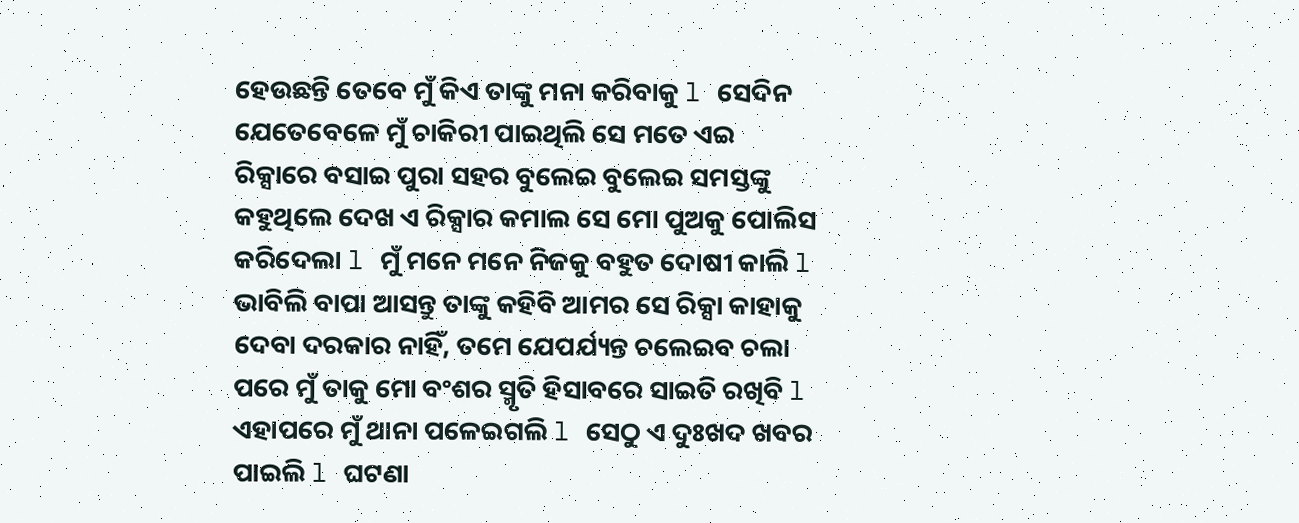ହେଉଛନ୍ତି ତେବେ ମୁଁ କିଏ ତାଙ୍କୁ ମନା କରିବାକୁ l ସେଦିନ ଯେତେବେଳେ ମୁଁ ଚାକିରୀ ପାଇଥିଲି ସେ ମତେ ଏଇ ରିକ୍ସାରେ ବସାଇ ପୁରା ସହର ବୁଲେଇ ବୁଲେଇ ସମସ୍ତଙ୍କୁ କହୁଥିଲେ ଦେଖ ଏ ରିକ୍ସାର କମାଲ ସେ ମୋ ପୁଅକୁ ପୋଲିସ କରିଦେଲା l ମୁଁ ମନେ ମନେ ନିଜକୁ ବହୁତ ଦୋଷୀ କାଲି l ଭାବିଲି ବାପା ଆସନ୍ତୁ ତାଙ୍କୁ କହିବି ଆମର ସେ ରିକ୍ସା କାହାକୁ ଦେବା ଦରକାର ନାହିଁ, ତମେ ଯେପର୍ଯ୍ୟନ୍ତ ଚଲେଇବ ଚଲା ପରେ ମୁଁ ତାକୁ ମୋ ବଂଶର ସ୍ମୃତି ହିସାବରେ ସାଇତି ରଖିବି l ଏହାପରେ ମୁଁ ଥାନା ପଳେଇଗଲି l ସେଠୁ ଏ ଦୁଃଖଦ ଖବର ପାଇଲି l ଘଟଣା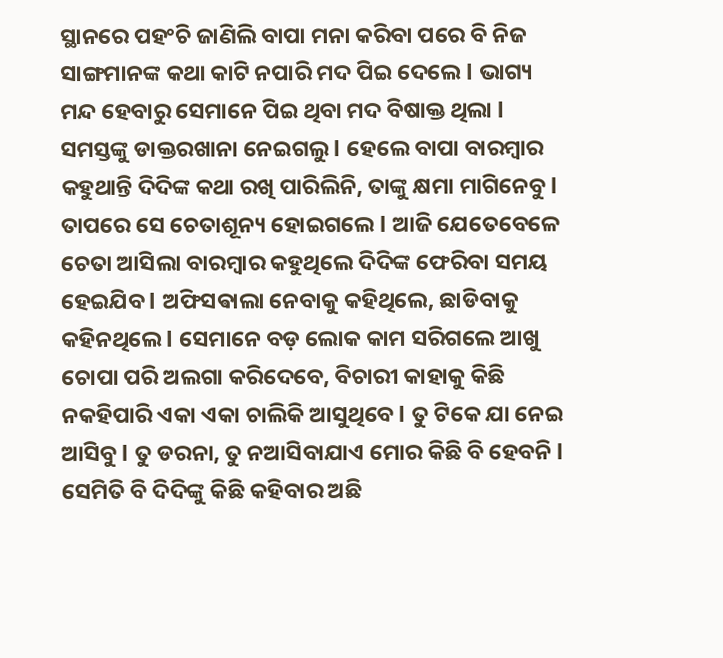ସ୍ଥାନରେ ପହଂଚି ଜାଣିଲି ବାପା ମନା କରିବା ପରେ ବି ନିଜ ସାଙ୍ଗମାନଙ୍କ କଥା କାଟି ନପାରି ମଦ ପିଇ ଦେଲେ l ଭାଗ୍ୟ ମନ୍ଦ ହେବାରୁ ସେମାନେ ପିଇ ଥିବା ମଦ ବିଷାକ୍ତ ଥିଲା l ସମସ୍ତଙ୍କୁ ଡାକ୍ତରଖାନା ନେଇଗଲୁ l ହେଲେ ବାପା ବାରମ୍ବାର କହୁଥାନ୍ତି ଦିଦିଙ୍କ କଥା ରଖି ପାରିଲିନି, ତାଙ୍କୁ କ୍ଷମା ମାଗିନେବୁ l ତାପରେ ସେ ଚେତାଶୂନ୍ୟ ହୋଇଗଲେ l ଆଜି ଯେତେବେଳେ ଚେତା ଆସିଲା ବାରମ୍ବାର କହୁଥିଲେ ଦିଦିଙ୍କ ଫେରିବା ସମୟ ହେଇଯିବ l ଅଫିସଵାଲା ନେବାକୁ କହିଥିଲେ, ଛାଡିବାକୁ କହିନଥିଲେ l ସେମାନେ ବଡ଼ ଲୋକ କାମ ସରିଗଲେ ଆଖୁ ଚୋପା ପରି ଅଲଗା କରିଦେବେ, ବିଚାରୀ କାହାକୁ କିଛି ନକହିପାରି ଏକା ଏକା ଚାଲିକି ଆସୁଥିବେ l ତୁ ଟିକେ ଯା ନେଇ ଆସିବୁ l ତୁ ଡରନା, ତୁ ନଆସିବାଯାଏ ମୋର କିଛି ବି ହେବନି l ସେମିତି ବି ଦିଦିଙ୍କୁ କିଛି କହିବାର ଅଛି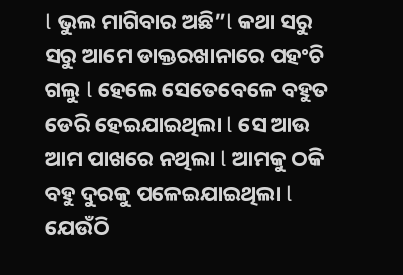l ଭୁଲ ମାଗିବାର ଅଛି”l କଥା ସରୁ ସରୁ ଆମେ ଡାକ୍ତରଖାନାରେ ପହଂଚି ଗଲୁ l ହେଲେ ସେତେବେଳେ ବହୁତ ଡେରି ହେଇଯାଇଥିଲା l ସେ ଆଉ ଆମ ପାଖରେ ନଥିଲା l ଆମକୁ ଠକି ବହୁ ଦୁରକୁ ପଳେଇଯାଇଥିଲା l ଯେଉଁଠି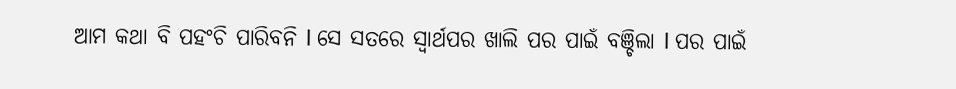ଆମ କଥା ବି ପହଂଚି ପାରିବନି l ସେ ସତରେ ସ୍ୱାର୍ଥପର ଖାଲି ପର ପାଇଁ ବଞ୍ଚିଲା l ପର ପାଇଁ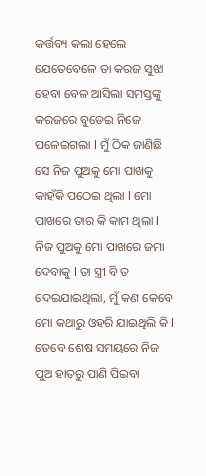କର୍ତ୍ତବ୍ୟ କଲା ହେଲେ ଯେତେବେଳେ ତା କରଜ ସୁଝା ହେବା ବେଳ ଆସିଲା ସମସ୍ତଙ୍କୁ କରଜରେ ବୁଡେଇ ନିଜେ ପଳେଇଗଲା l ମୁଁ ଠିକ ଜାଣିଛି ସେ ନିଜ ପୁଅକୁ ମୋ ପାଖକୁ କାହଁକି ପଠେଇ ଥିଲା l ମୋ ପାଖରେ ତାର କି କାମ ଥିଲା l ନିଜ ପୁଅକୁ ମୋ ପାଖରେ ଜମା ଦେବାକୁ l ତା ସ୍ତ୍ରୀ ବି ତ ଦେଇଯାଇଥିଲା, ମୁଁ କଣ କେବେ ମୋ କଥାରୁ ଓହରି ଯାଇଥିଲି କି l ତେବେ ଶେଷ ସମୟରେ ନିଜ ପୁଅ ହାତରୁ ପାଣି ପିଇବା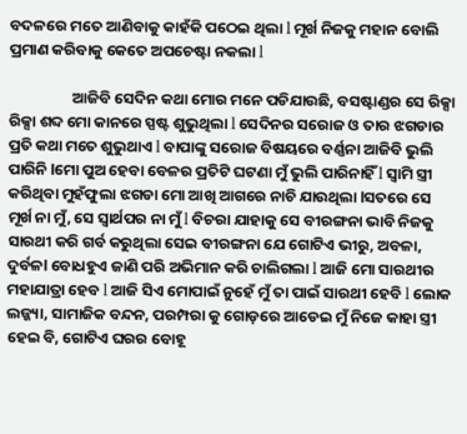ବଦଳରେ ମତେ ଆଣିବାକୁ କାହଁକି ପଠେଇ ଥିଲା l ମୂର୍ଖ ନିଜକୁ ମହାନ ବୋଲି ପ୍ରମାଣ କରିବାକୁ କେତେ ଅପଚେଷ୍ଟା ନକଲା l

                  ଆଜିବି ସେଦିନ କଥା ମୋର ମନେ ପଡିଯାଉଛି, ବସଷ୍ଟାଣ୍ଡର ସେ ରିକ୍ସା ରିକ୍ସା ଶବ୍ଦ ମୋ କାନରେ ସ୍ପଷ୍ଟ ଶୁଭୁଥିଲା l ସେଦିନର ସରୋଜ ଓ ତାର ଝଗଡାର ପ୍ରତି କଥା ମତେ ଶୁଭୁଥାଏ l ବାପାଙ୍କୁ ସରୋଜ ବିଷୟରେ ବର୍ଣ୍ଣନା ଆଜିବି ଭୁଲି ପାରିନି lମୋ ପୁଅ ହେବା ବେଳର ପ୍ରତିଟି ଘଟଣା ମୁଁ ଭୁଲି ପାରିନାହିଁ l ସ୍ୱାମି ସ୍ତ୍ରୀ କରିଥିବା ମୁହଁଫୁଲା ଝଗଡା ମୋ ଆଖି ଆଗରେ ନାଚି ଯାଉଥିଲା lସତରେ ସେ ମୂର୍ଖ ନା ମୁଁ, ସେ ସ୍ୱାର୍ଥପର ନା ମୁଁ l ବିଚରା ଯାହାକୁ ସେ ବୀରଙ୍ଗନା ଭାବି ନିଜକୁ ସାରଥୀ କରି ଗର୍ବ କରୁଥିଲା ସେଇ ବୀରଙ୍ଗନା ଯେ ଗୋଟିଏ ଭୀରୁ, ଅବଳା, ଦୁର୍ବଳl ବୋଧହୁଏ ଜାଣି ପରି ଅଭିମାନ କରି ଚାଲିଗଲା l ଆଜି ମୋ ସାରଥୀର ମହାଯାତ୍ରା ହେବ l ଆଜି ସିଏ ମୋପାଇଁ ନୁହେଁ ମୁଁ ତା ପାଇଁ ସାରଥୀ ହେବି l ଲୋକ ଲଜ୍ଜ୍ୟା, ସାମାଜିକ ବନ୍ଦନ, ପରମ୍ପରା କୁ ଗୋଡ଼ରେ ଆଡେଇ ମୁଁ ନିଜେ କାହା ସ୍ତ୍ରୀ ହେଇ ବି, ଗୋଟିଏ ଘରର ବୋହୂ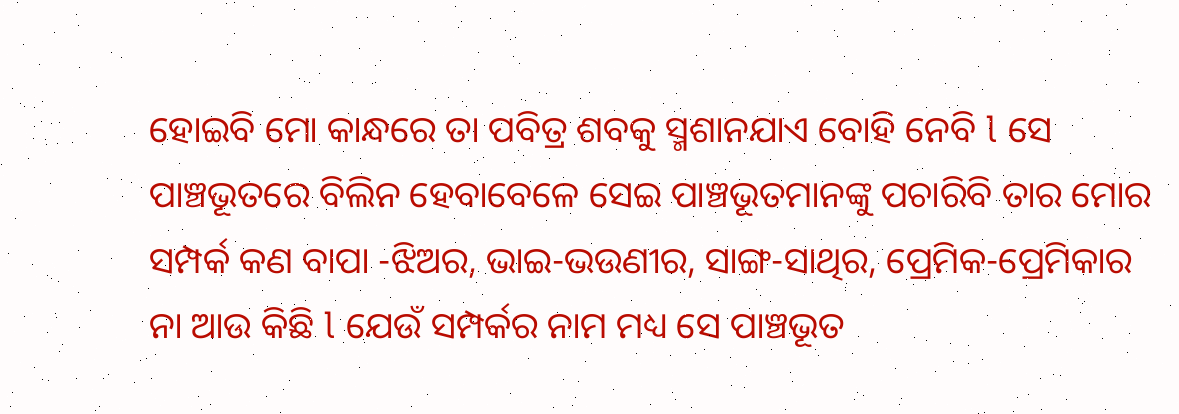ହୋଇବି ମୋ କାନ୍ଧରେ ତା ପବିତ୍ର ଶବକୁ ସ୍ମଶାନଯାଏ ବୋହି ନେବି l ସେ ପାଞ୍ଚଭୂତରେ ବିଲିନ ହେବାବେଳେ ସେଇ ପାଞ୍ଚଭୂତମାନଙ୍କୁ ପଚାରିବି ତାର ମୋର ସମ୍ପର୍କ କଣ ବାପା -ଝିଅର, ଭାଇ-ଭଉଣୀର, ସାଙ୍ଗ-ସାଥିର, ପ୍ରେମିକ-ପ୍ରେମିକାର ନା ଆଉ କିଛି l ଯେଉଁ ସମ୍ପର୍କର ନାମ ମଧ୍ୟ ସେ ପାଞ୍ଚଭୂତ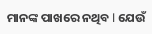ମାନଙ୍କ ପାଖରେ ନଥିବ l ଯେଉଁ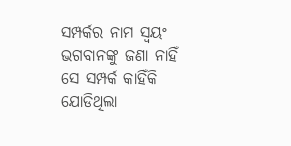ସମ୍ପର୍କର ନାମ ସ୍ୱୟଂ ଭଗବାନଙ୍କୁ ଜଣା ନାହିଁ ସେ ସମ୍ପର୍କ କାହିଁକି ଯୋଡିଥିଲା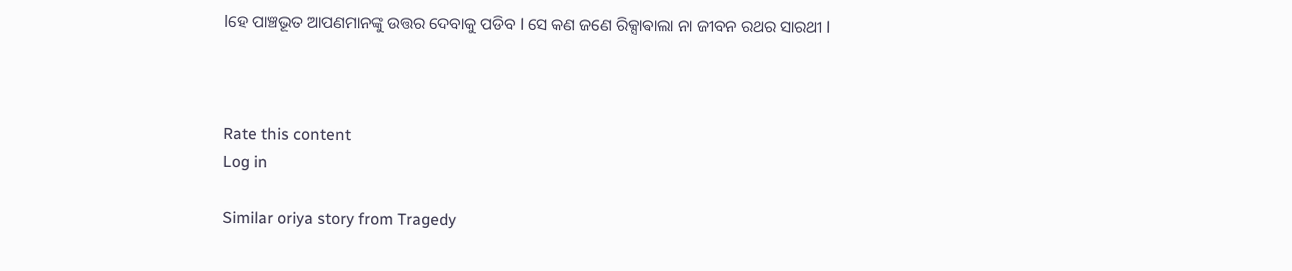lହେ ପାଞ୍ଚଭୂତ ଆପଣମାନଙ୍କୁ ଉତ୍ତର ଦେବାକୁ ପଡିବ l ସେ କଣ ଜଣେ ରିକ୍ସାଵାଲା ନା ଜୀବନ ରଥର ସାରଥୀ l



Rate this content
Log in

Similar oriya story from Tragedy